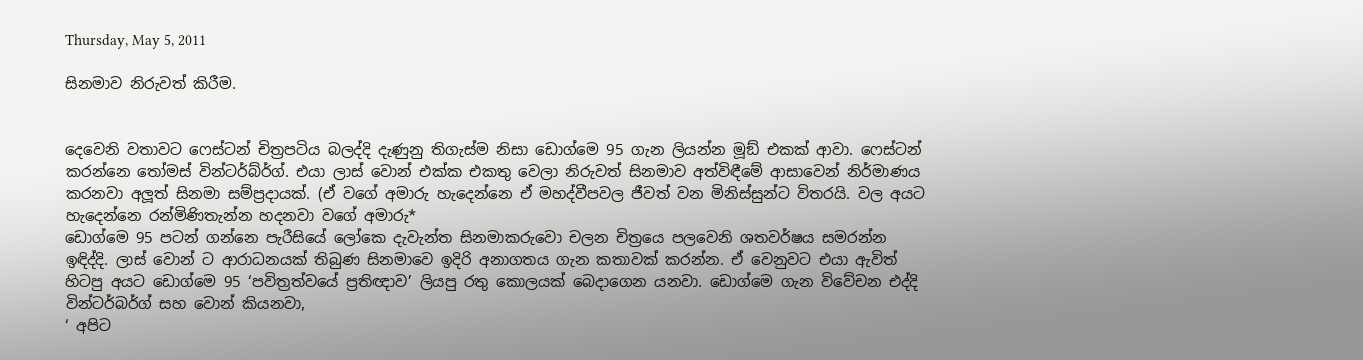Thursday, May 5, 2011

සිනමාව නිරුවත් කිරීම.


දෙවෙනි වතාවට ෆෙස්ටන් චිත්‍රපටිය බලද්දි දැණුනු තිගැස්ම නිසා ඩොග්මෙ 95 ගැන ලියන්න මූඞ් එකක් ආවා. ෆෙස්ටන් කරන්නෙ තෝමස් වින්ටර්බ්ර්ග්. එයා ලාස් වොන් එක්ක එකතු වෙලා නිරුවත් සිනමාව අත්විඳීමේ ආසාවෙන් නිර්මාණය කරනවා අලූත් සිනමා සම්ප්‍රදායක්. (ඒ වගේ අමාරු හැදෙන්නෙ ඒ මහද්වීපවල ජීවත් වන මිනිස්සුන්ට විතරයි. වල අයට හැදෙන්නෙ රන්මිණිතැන්න හදනවා වගේ අමාරු*
ඩොග්මෙ 95 පටන් ගන්නෙ පැරීසියේ ලෝකෙ දැවැන්ත සිනමාකරුවො චලන චිත්‍රයෙ පලවෙනි ශතවර්ෂය සමරන්න ඉඳිද්දි. ලාස් වොන් ට ආරාධනයක් තිබුණ සිනමාවෙ ඉදිරි අනාගතය ගැන කතාවක් කරන්න. ඒ වෙනුවට එයා ඇවිත් හිටපු අයට ඩොග්මෙ 95 ‘පවිත්‍රත්වයේ ප්‍රතිඥාව’ ලියපු රතු කොලයක් බෙදාගෙන යනවා. ඩොග්මෙ ගැන විවේචන එද්දි වින්ටර්බර්ග් සහ වොන් කියනවා,
‘ අපිට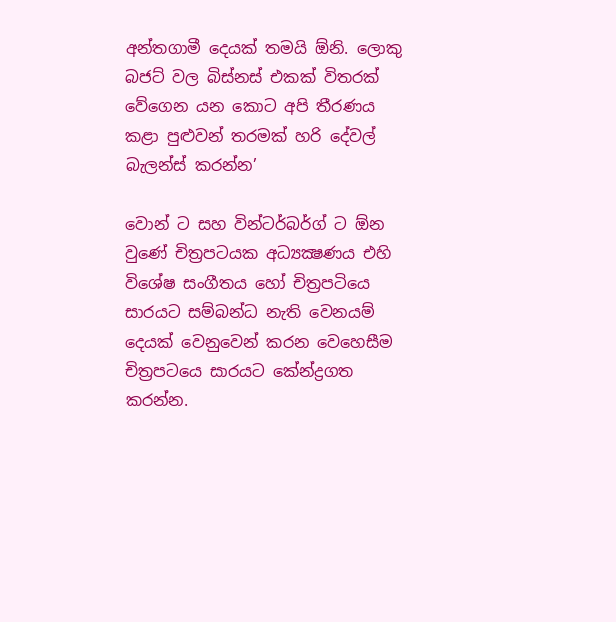අන්තගාමී දෙයක් තමයි ඕනි. ලොකු බජට් වල බිස්නස් එකක් විතරක් වේගෙන යන කොට අපි තීරණය කළා පුළුවන් තරමක් හරි දේවල් බැලන්ස් කරන්න’

වොන් ට සහ වින්ටර්බර්ග් ට ඕන වුණේ චිත්‍රපටයක අධ්‍යක්‍ෂණය එහි විශේෂ සංගීතය හෝ චිත්‍රපටියෙ සාරයට සම්බන්ධ නැති වෙනයම් දෙයක් වෙනුවෙන් කරන වෙහෙසීම චිත්‍රපටයෙ සාරයට කේන්ද්‍රගත කරන්න.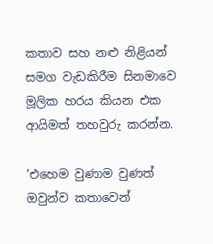කතාව සහ නළු නිළියන් සමග වැඩකිරීම සිනමාවෙ මූලික හරය කියන එක ආයිමත් තහවුරු කරන්න.

‘එහෙම වුණාම වුණත් ඔවුන්ව කතාවෙන්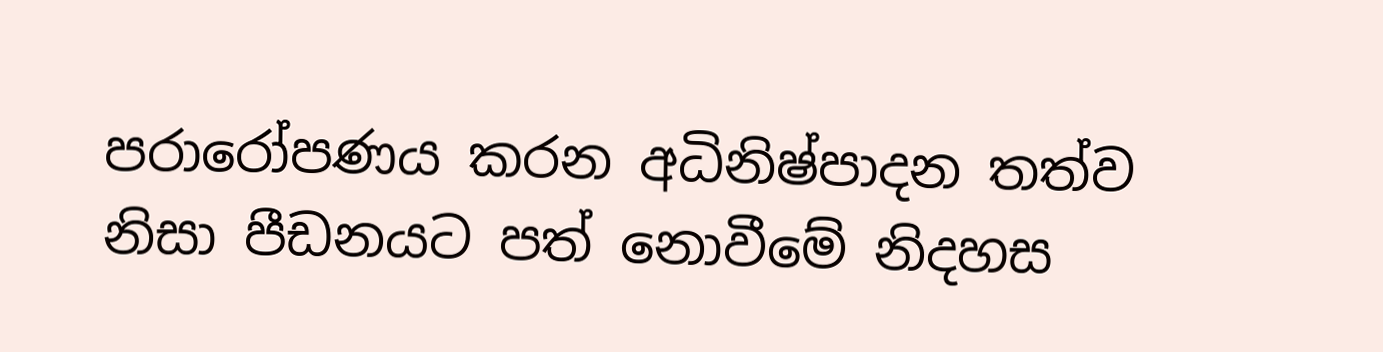පරාරෝපණය කරන අධිනිෂ්පාදන තත්ව නිසා පීඩනයට පත් නොවීමේ නිදහස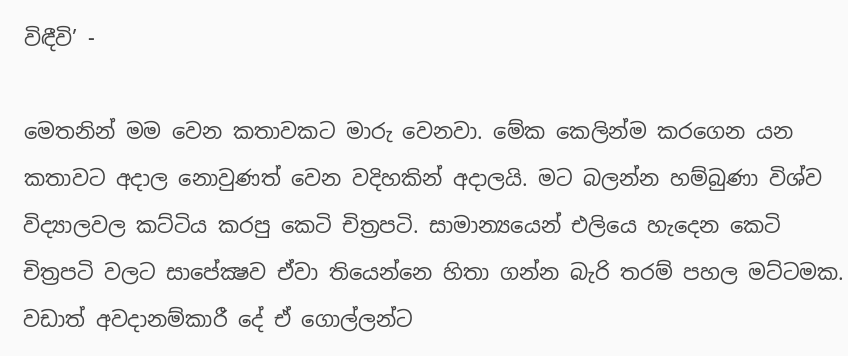විඳීවි’ -

මෙතනින් මම වෙන කතාවකට මාරු වෙනවා. මේක කෙලින්ම කරගෙන යන කතාවට අදාල නොවුණත් වෙන වදිහකින් අදාලයි. මට බලන්න හම්බුණා විශ්ව විද්‍යාලවල කට්ටිය කරපු කෙටි චිත්‍රපටි. සාමාන්‍යයෙන් එලියෙ හැදෙන කෙටි චිත්‍රපටි වලට සාපේක්‍ෂව ඒවා තියෙන්නෙ හිතා ගන්න බැරි තරම් පහල මට්ටමක. වඩාත් අවදානම්කාරී දේ ඒ ගොල්ලන්ට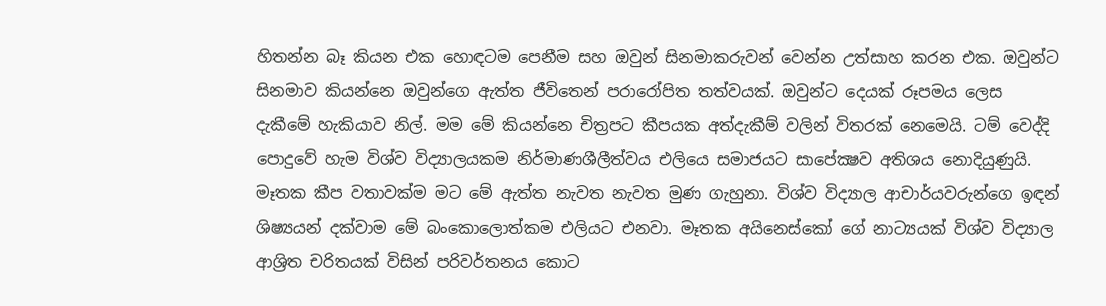හිතන්න බෑ කියන එක හොඳටම පෙනීම සහ ඔවුන් සිනමාකරුවන් වෙන්න උත්සාහ කරන එක. ඔවුන්ට සිනමාව කියන්නෙ ඔවුන්ගෙ ඇත්ත ජීවිතෙන් පරාරෝපිත තත්වයක්. ඔවුන්ට දෙයක් රූපමය ලෙස දැකීමේ හැකියාව නිල්. මම මේ කියන්නෙ චිත්‍රපට කීපයක අත්දැකීම් වලින් විතරක් නෙමෙයි. ටම් වෙද්දි පොදුවේ හැම විශ්ව විද්‍යාලයකම නිර්මාණශීලීත්වය එලියෙ සමාජයට සාපේක්‍ෂව අතිශය නොදියුණුයි. මෑතක කීප වතාවක්ම මට මේ ඇත්ත නැවත නැවත මුණ ගැහුනා. විශ්ව විද්‍යාල ආචාර්යවරුන්ගෙ ඉඳන් ශිෂ්‍යයන් දක්වාම මේ බංකොලොත්කම එලියට එනවා. මෑතක අයිනෙස්කෝ ගේ නාට්‍යයක් විශ්ව විද්‍යාල ආශ්‍රිත චරිතයක් විසින් පරිවර්තනය කොට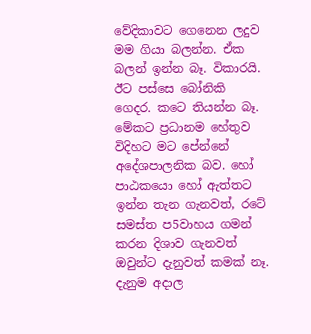වේදිකාවට ගෙනෙන ලදුව මම ගියා බලන්න. ඒක බලන් ඉන්න බෑ. විකාරයි. ඊට පස්සෙ බෝනිකි ගෙදර. කටෙ තියන්න බෑ. මේකට ප්‍රධානම හේතුව විදිහට මට පේන්නේ අදේශපාලනික බව. හෝ පාඨකයො හෝ ඇත්තට ඉන්න තැන ගැනවත්, රටේ සමස්ත ප5වාහය ගමන් කරන දිශාව ගැනවත් ඔවුන්ට දැනුවත් කමක් නෑ. දැනුම අදාල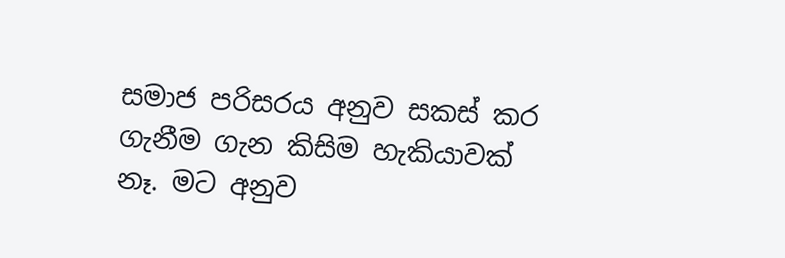සමාජ පරිසරය අනුව සකස් කර ගැනීම ගැන කිසිම හැකියාවක් නෑ. මට අනුව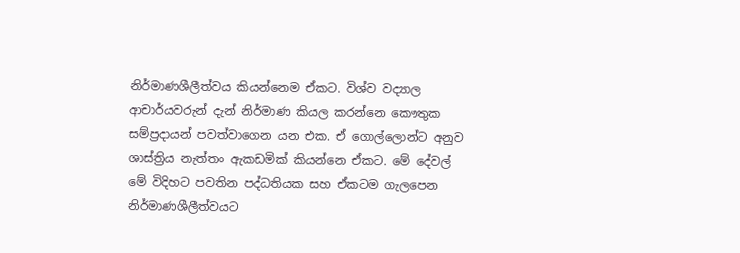නිර්මාණශීලීත්වය කියන්නෙම ඒකට. විශ්ව වද්‍යාල ආචාර්යවරුන් දැන් නිර්මාණ කියල කරන්නෙ කෞතුක සම්ප්‍රදායන් පවත්වාගෙන යන එක. ඒ ගොල්ලොන්ට අනුව ශාස්ත්‍රිය නැත්තං ඇකඩමික් කියන්නෙ ඒකට. මේ දේවල් මේ විදිහට පවතින පද්ධතියක සහ ඒකටම ගැලපෙන නිර්මාණශීලීත්වයට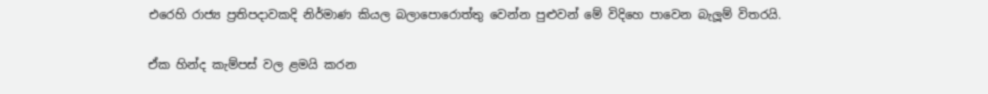එරෙහි රාජ්‍ය ප්‍රතිපදාවකදි නිර්මාණ කියල බලාපොරොත්තු වෙන්න පුළුවන් මේ විදිහෙ පාවෙන බැලූම් විතරයි.

ඒක හින්ද කැම්පස් වල ළමයි කරන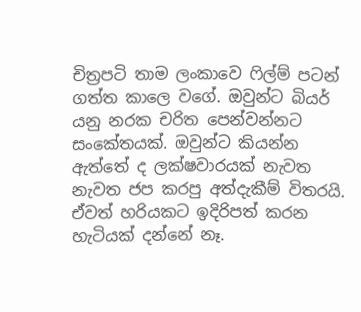චිත්‍රපටි තාම ලංකාවෙ ෆිල්ම් පටන් ගත්ත කාලෙ වගේ. ඔවුන්ට බියර් යනු නරක චරිත පෙන්වන්නට සංකේතයක්. ඔවුන්ට කියන්න ඇත්තේ ද ලක්ෂවාරයක් නැවත නැවත ජප කරපු අත්දැකීම් විතරයි. ඒවත් හරියකට ඉදිරිපත් කරන හැටියක් දන්නේ නෑ.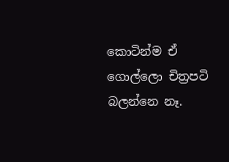කොටින්ම ඒ ගොල්ලො චිත්‍රපටි බලන්නෙ නෑ.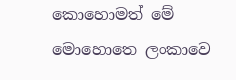කොහොමත් මේ මොහොතෙ ලංකාවෙ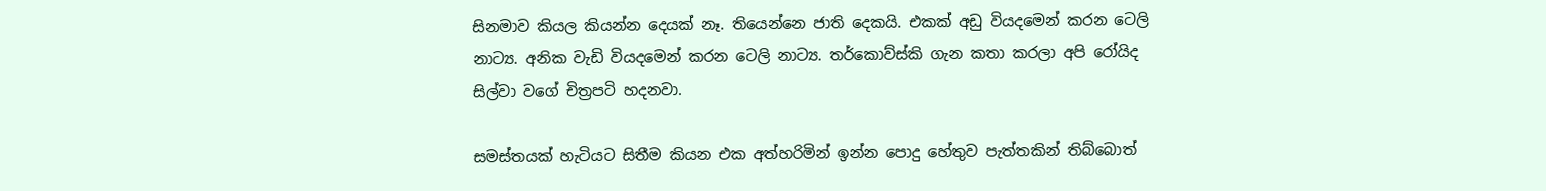සිනමාව කියල කියන්න දෙයක් නෑ. තියෙන්නෙ ජාති දෙකයි. එකක් අඩු වියදමෙන් කරන ටෙලි නාට්‍ය. අනික වැඩි වියදමෙන් කරන ටෙලි නාට්‍ය. තර්කොව්ස්කි ගැන කතා කරලා අපි රෝයිද සිල්වා වගේ චිත්‍රපටි හදනවා.

සමස්තයක් හැටියට සිතීම කියන එක අත්හරිමින් ඉන්න පොදු හේතුව පැත්තකින් තිබ්බොත්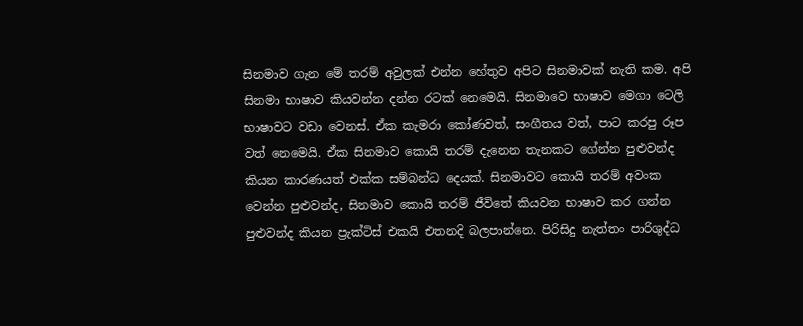සිනමාව ගැන මේ තරම් අවුලක් එන්න හේතුව අපිට සිනමාවක් නැති කම. අපි සිනමා භාෂාව කියවන්න දන්න රටක් නෙමෙයි. සිනමාවෙ භාෂාව මෙගා ටෙලි භාෂාවට වඩා වෙනස්. ඒක කැමරා කෝණවත්, සංගීතය වත්, පාට කරපු රූප වත් නෙමෙයි. ඒක සිනමාව කොයි තරම් දැනෙන තැනකට ගේන්න පුළුවන්ද කියන කාරණයත් එක්ක සම්බන්ධ දෙයක්. සිනමාවට කොයි තරම් අවංක වෙන්න පුළුවන්ද, සිනමාව කොයි තරම් ජීවිතේ කියවන භාෂාව කර ගන්න පුළුවන්ද කියන ප්‍රැක්ටිස් එකයි එතනදි බලපාන්නෙ. පිරිසිදු නැත්තං පාරිශුද්ධ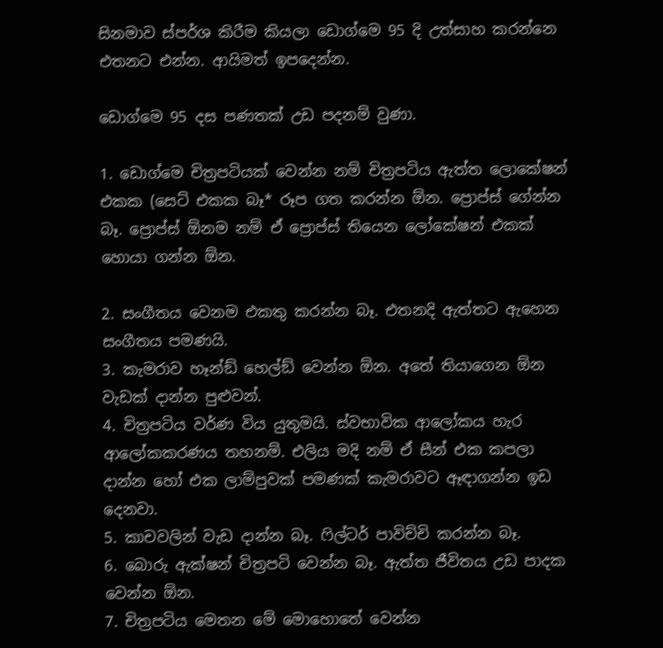සිනමාව ස්පර්ශ කිරීම කියලා ඩොග්මෙ 95 දි උත්සාහ කරන්නෙ එතනට එන්න. ආයිමත් ඉපදෙන්න.

ඩොග්මෙ 95 දස පණතක් උඩ පදනම් වුණා.

1. ඩොග්මෙ චිත්‍රපටියක් වෙන්න නම් චිත්‍රපටිය ඇත්ත ලොකේෂන් එකක (සෙට් එකක බෑ* රූප ගත කරන්න ඕන. ප්‍රොප්ස් ගේන්න බෑ. ප්‍රොප්ස් ඕනම නම් ඒ ප්‍රොප්ස් තියෙන ලෝකේෂන් එකක් හොයා ගන්න ඕන.

2. සංගීතය වෙනම එකතු කරන්න බෑ. එතනදි ඇත්තට ඇහෙන සංගීතය පමණයි.
3. කැමරාව හෑන්ඞ් හෙල්ඞ් වෙන්න ඕන. අතේ තියාගෙන ඕන වැඩක් දාන්න පුළුවන්.
4. චිත්‍රපටිය වර්ණ විය යුතුමයි. ස්වභාවික ආලෝකය හැර ආලෝකකරණය තහනම්. එලිය මදි නම් ඒ සීන් එක කපලා දාන්න හෝ එක ලාම්පුවක් පමණක් කැමරාවට ඈඳාගන්න ඉඩ දෙනවා.
5. කාචවලින් වැඩ දාන්න බෑ. ෆිල්ටර් පාවිච්චි කරන්න බෑ.
6. බොරු ඇක්ෂන් චිත්‍රපටි වෙන්න බෑ. ඇත්ත ජීවිතය උඩ පාදක වෙන්න ඕන.
7. චිත්‍රපටිය මෙතන මේ මොහොතේ වෙන්න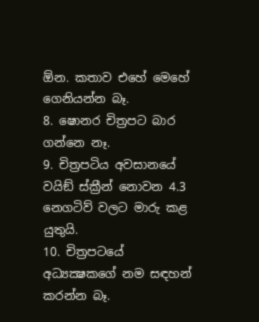ඕන. කතාව එහේ මෙහේ ගෙනියන්න බෑ.
8. ෂොනර චිත්‍රපට බාර ගන්නෙ නෑ.
9. චිත්‍රපටිය අවසානයේ වයිඞ් ස්ක්‍රීන් නොවන 4.3 නෙගටිව් වලට මාරු කළ යුතුයි.
10. චිත්‍රපටයේ අධ්‍යක්‍ෂකගේ නම සඳහන් කරන්න බෑ.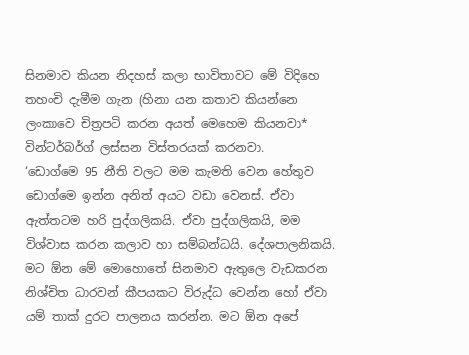සිනමාව කියන නිදහස් කලා භාවිතාවට මේ විදිහෙ තහංචි දැමීම ගැන (හිනා යන කතාව කියන්නෙ ලංකාවෙ චිත්‍රපටි කරන අයත් මෙහෙම කියනවා* වින්ටර්බර්ග් ලස්සන විස්තරයක් කරනවා.
‘ඩොග්මෙ 95 නීති වලට මම කැමති වෙන හේතුව ඩොග්මෙ ඉන්න අනිත් අයට වඩා වෙනස්. ඒවා ඇත්තටම හරි පුද්ගලිකයි. ඒවා පුද්ගලිකයි, මම විශ්වාස කරන කලාව හා සම්බන්ධයි. දේශපාලනිකයි. මට ඕන මේ මොහොතේ සිනමාව ඇතුලෙ වැඩකරන නිශ්චිත ධාරවන් කීපයකට විරුද්ධ වෙන්න හෝ ඒවා යම් තාක් දුරට පාලනය කරන්න. මට ඕන අපේ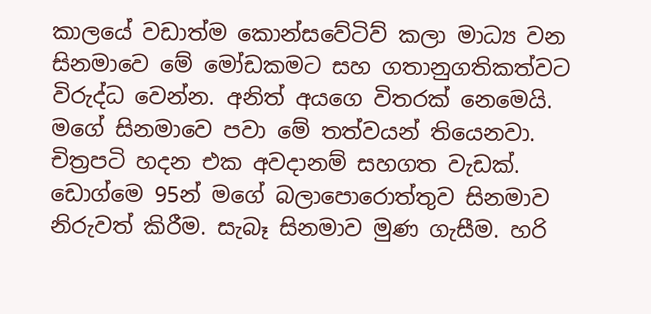කාලයේ වඩාත්ම කොන්සවේටිව් කලා මාධ්‍ය වන සිනමාවෙ මේ මෝඩකමට සහ ගතානුගතිකත්වට විරුද්ධ වෙන්න. අනිත් අයගෙ විතරක් නෙමෙයි. මගේ සිනමාවෙ පවා මේ තත්වයන් තියෙනවා. චිත්‍රපටි හදන එක අවදානම් සහගත වැඩක්. ඩොග්මෙ 95න් මගේ බලාපොරොත්තුව සිනමාව නිරුවත් කිරීම. සැබෑ සිනමාව මුණ ගැසීම. හරි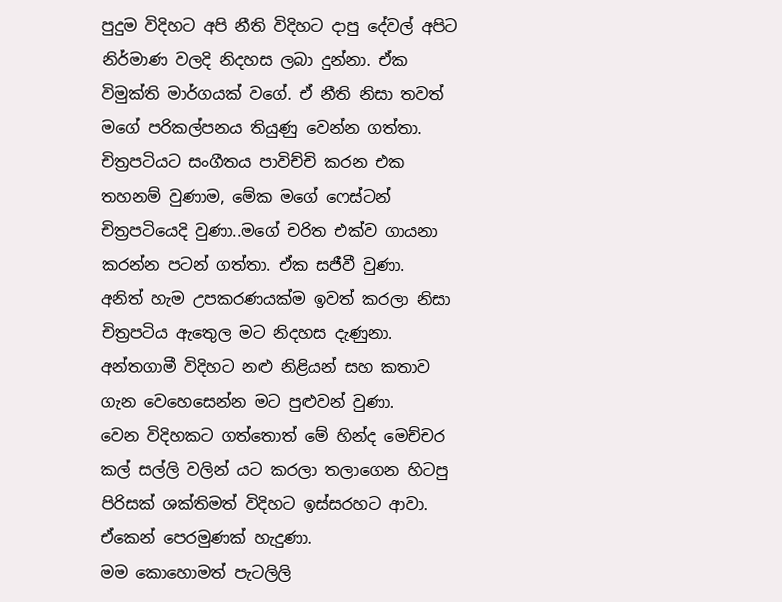පුදුම විදිහට අපි නීති විදිහට දාපු දේවල් අපිට නිර්මාණ වලදි නිදහස ලබා දුන්නා. ඒක විමුක්ති මාර්ගයක් වගේ. ඒ නීති නිසා තවත් මගේ පරිකල්පනය තියුණු වෙන්න ගත්තා. චිත්‍රපටියට සංගීතය පාවිච්චි කරන එක තහනම් වුණාම, මේක මගේ ෆෙස්ටන් චිත්‍රපටියෙදි වුණා..මගේ චරිත එක්ව ගායනා කරන්න පටන් ගත්තා. ඒක සජීවී වුණා.
අනිත් හැම උපකරණයක්ම ඉවත් කරලා නිසා චිත්‍රපටිය ඇතෙුල මට නිදහස දැණුනා. අන්තගාමී විදිහට නළු නිළියන් සහ කතාව ගැන වෙහෙසෙන්න මට පුළුවන් වුණා.
වෙන විදිහකට ගත්තොත් මේ හින්ද මෙච්චර කල් සල්ලි වලින් යට කරලා තලාගෙන හිටපු පිරිසක් ශක්තිමත් විදිහට ඉස්සරහට ආවා. ඒකෙන් පෙරමුණක් හැදුණා.
මම කොහොමත් පැටලිලි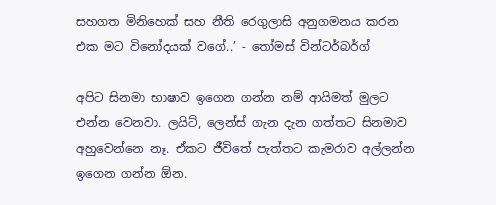සහගත මිනිහෙක් සහ නීති රෙගුලාසි අනුගමනය කරන එක මට විනෝදයක් වගේ..’ - තෝමස් වින්ටර්බර්ග්

අපිට සිනමා භාෂාව ඉගෙන ගන්න නම් ආයිමත් මුලට එන්න වෙනවා. ලයිට්, ලෙන්ස් ගැන දැන ගත්තට සිනමාව අහුවෙන්නෙ නෑ. ඒකට ජීවිතේ පැත්තට කැමරාව අල්ලන්න ඉගෙන ගන්න ඕන.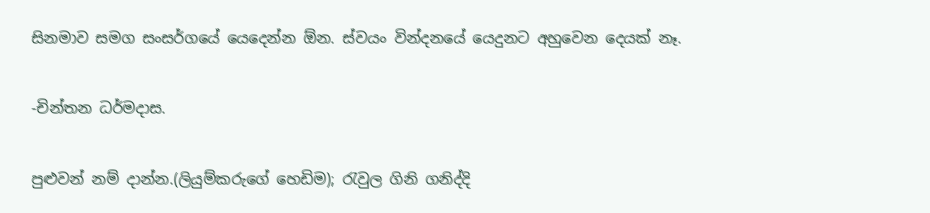සිනමාව සමග සංසර්ගයේ යෙදෙන්න ඕන. ස්වයං වින්දනයේ යෙදුනට අහුවෙන දෙයක් නෑ.

-චින්තන ධර්මදාස.

පුළුවන් නම් දාන්න.(ලියුම්කරුගේ හෙඩිම); රැවුල ගිනි ගනිද්දි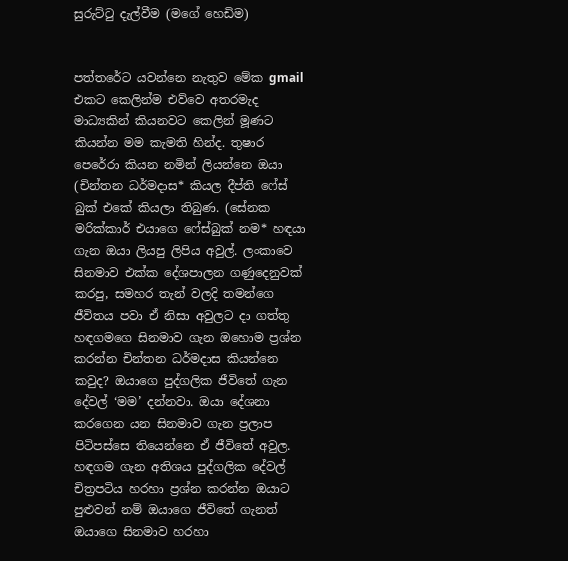සුරුට්ටු දැල්වීම (මගේ හෙඩිම)


පත්තරේට යවන්නෙ නැතුව මේක gmail එකට කෙලින්ම එව්වෙ අතරමැද මාධ්‍යකින් කියනවට කෙලින් මූණට කියන්න මම කැමති හින්ද. තුෂාර පෙරේරා කියන නමින් ලියන්නෙ ඔයා (චින්තන ධර්මදාස* කියල දීප්ති ෆේස් බුක් එකේ කියලා තිබුණ. (සේනක මරික්කාර් එයාගෙ ෆේස්බුක් නම* හඳයා ගැන ඔයා ලියපු ලිපිය අවුල්. ලංකාවෙ සිනමාව එක්ක දේශපාලන ගණුදෙනුවක් කරපු, සමහර තැන් වලදි තමන්ගෙ ජීවිතය පවා ඒ නිසා අවුලට දා ගත්තු හඳගමගෙ සිනමාව ගැන ඔහොම ප්‍රශ්න කරන්න චින්තන ධර්මදාස කියන්නෙ කවුද? ඔයාගෙ පුද්ගලික ජීවිතේ ගැන දේවල් ‘මම’ දන්නවා. ඔයා දේශනා කරගෙන යන සිනමාව ගැන ප්‍රලාප පිටිපස්සෙ තියෙන්නෙ ඒ ජීවිතේ අවුල. හඳගම ගැන අතිශය පුද්ගලික දේවල් චිත්‍රපටිය හරහා ප්‍රශ්න කරන්න ඔයාට පුළුවන් නම් ඔයාගෙ ජීවිතේ ගැනත් ඔයාගෙ සිනමාව හරහා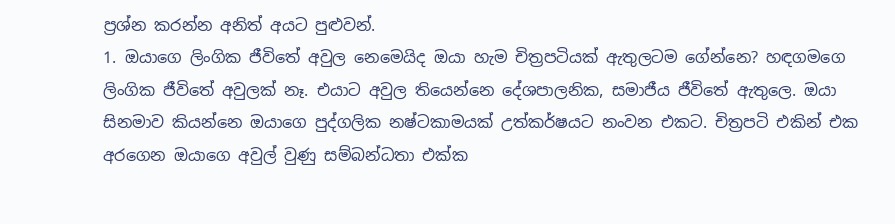ප්‍රශ්න කරන්න අනිත් අයට පුළුවන්.
1. ඔයාගෙ ලිංගික ජීවිතේ අවුල නෙමෙයිද ඔයා හැම චිත්‍රපටියක් ඇතුලටම ගේන්නෙ? හඳගමගෙ ලිංගික ජීවිතේ අවුලක් නෑ. එයාට අවුල තියෙන්නෙ දේශපාලනික, සමාජීය ජීවිතේ ඇතුලෙ. ඔයා සිනමාව කියන්නෙ ඔයාගෙ පුද්ගලික නෂ්ටකාමයක් උත්කර්ෂයට නංවන එකට. චිත්‍රපටි එකින් එක අරගෙන ඔයාගෙ අවුල් වුණු සම්බන්ධතා එක්ක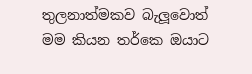තුලනාත්මකව බැලූවොත් මම කියන තර්කෙ ඔයාට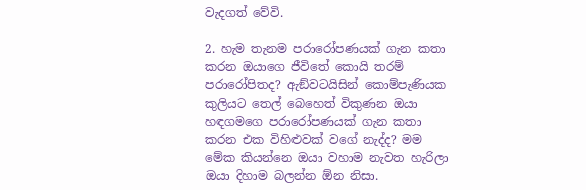වැදගත් වේවි.

2. හැම තැනම පරාරෝපණයක් ගැන කතා කරන ඔයාගෙ ජීවිතේ කොයි තරම් පරාරෝපිතද? ඇඞ්වටයිසින් කොම්පැණියක කුලියට තෙල් බෙහෙත් විකුණන ඔයා හඳගමගෙ පරාරෝපණයක් ගැන කතා කරන එක විහිළුවක් වගේ නැද්ද? මම මේක කියන්නෙ ඔයා වහාම නැවත හැරිලා ඔයා දිහාම බලන්න ඕන නිසා.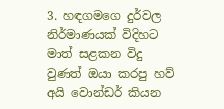3. හඳගමගෙ දුර්වල නිර්මාණයක් විදිහට මාත් සළකන විදු වුණත් ඔයා කරපු හව් අයි වොන්ඩර් කියන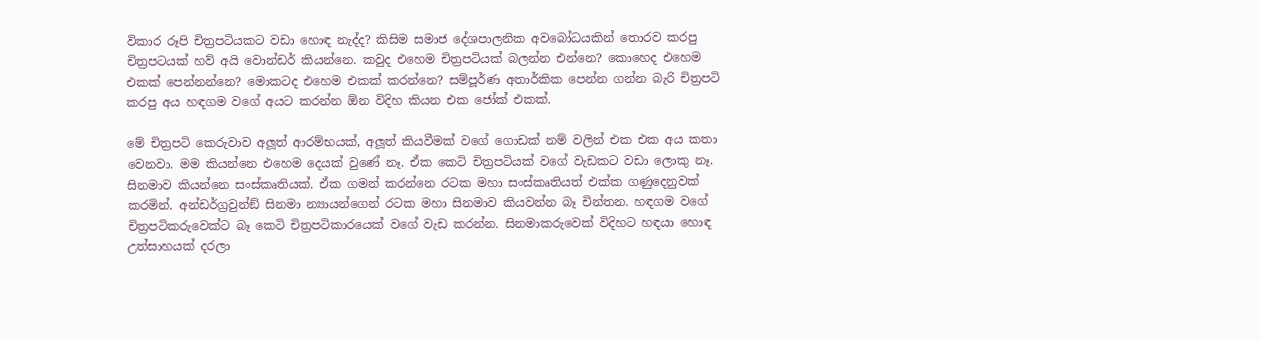විකාර රූපි චිත්‍රපටියකට වඩා හොඳ නැද්ද? කිසිම සමාජ දේශපාලනික අවබෝධයකින් තොරව කරපු චිත්‍රපටයක් හව් අයි වොන්ඩර් කියන්නෙ. කවුද එහෙම චිත්‍රපටියක් බලන්න එන්නෙ? කොහෙද එහෙම එකක් පෙන්නන්නෙ? මොකටද එහෙම එකක් කරන්නෙ? සම්පූර්ණ අතාර්කික පෙන්න ගන්න බැරි චිත්‍රපටි කරපු අය හඳගම වගේ අයට කරන්න ඕන විදිහ කියන එක ජෝක් එකක්.

මේ චිත්‍රපටි කෙරුවාව අලූත් ආරම්භයක්, අලූත් කියවීමක් වගේ ගොඩක් නම් වලින් එක එක අය කතා වෙනවා. මම කියන්නෙ එහෙම දෙයක් වුණේ නෑ. ඒක කෙටි චිත්‍රපටියක් වගේ වැඩකට වඩා ලොකු නෑ. සිනමාව කියන්නෙ සංස්කෘතියක්. ඒක ගමන් කරන්නෙ රටක මහා සංස්කෘතියත් එක්ක ගණුදෙනුවක් කරමින්. අන්ඩර්ග්‍රවුන්ඞ් සිනමා න්‍යායන්ගෙන් රටක මහා සිනමාව කියවන්න බෑ චින්තන. හඳගම වගේ චිත්‍රපටිකරුවෙක්ට බෑ කෙටි චිත්‍රපටිකාරයෙක් වගේ වැඩ කරන්න. සිනමාකරුවෙක් විදිහට හඳයා හොඳ උත්සාහයක් දරලා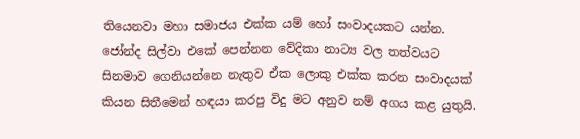තියෙනවා මහා සමාජය එක්ක යම් හෝ සංවාදයකට යන්න. ජෝන්ද සිල්වා එකේ පෙන්නන වේදිකා නාට්‍ය වල තත්වයට සිනමාව ගෙනියන්නෙ නැතුව ඒක ලොකු එක්ක කරන සංවාදයක් කියන සිතීමෙන් හඳයා කරපු විදු මට අනුව නම් අගය කළ යුතුයි.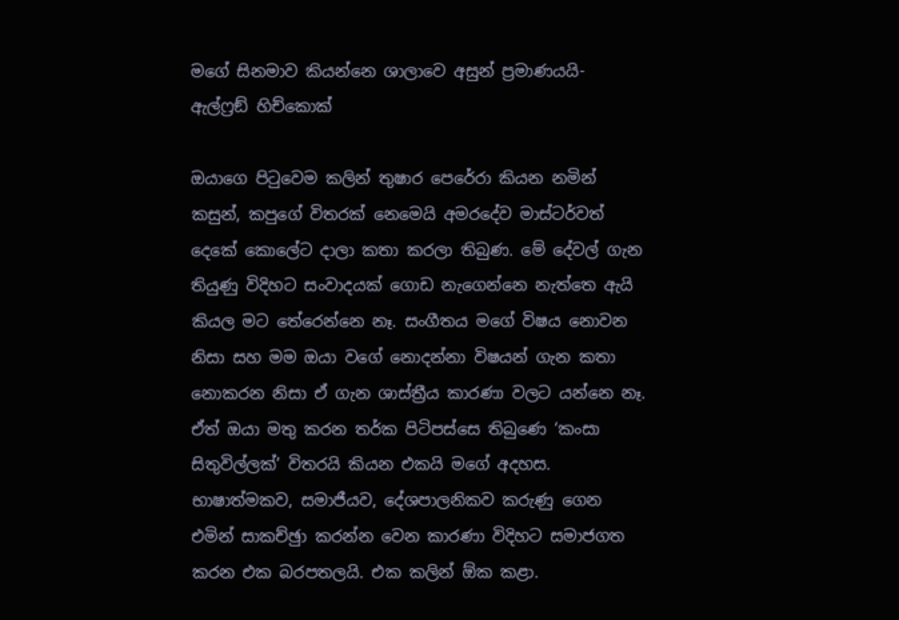මගේ සිනමාව කියන්නෙ ශාලාවෙ අසුන් ප්‍රමාණයයි- ඇල්ෆ්‍රඞ් හිච්කොක්

ඔයාගෙ පිටුවෙම කලින් තුෂාර පෙරේරා කියන නමින් කසුන්, කපුගේ විතරක් නෙමෙයි අමරදේව මාස්ටර්වත් දෙකේ කොලේට දාලා කතා කරලා තිබුණ. මේ දේවල් ගැන තියුණු විදිහට සංවාදයක් ගොඩ නැගෙන්නෙ නැත්තෙ ඇයි කියල මට තේරෙන්නෙ නෑ. සංගීතය මගේ විෂය නොවන නිසා සහ මම ඔයා වගේ නොදන්නා විෂයන් ගැන කතා නොකරන නිසා ඒ ගැන ශාස්ත්‍රීය කාරණා වලට යන්නෙ නෑ. ඒත් ඔයා මතු කරන තර්ක පිටිපස්සෙ තිබුණෙ ‘කංසා සිතුවිල්ලක්’ විතරයි කියන එකයි මගේ අදහස. භාෂාත්මකව, සමාජීයව, දේශපාලනිකව කරුණු ගෙන එමින් සාකච්ඡුා කරන්න වෙන කාරණා විදිහට සමාජගත කරන එක බරපතලයි. එක කලින් ඕක කළා.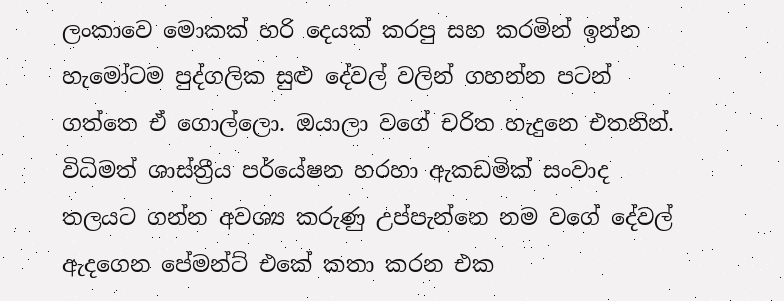ලංකාවෙ මොකක් හරි දෙයක් කරපු සහ කරමින් ඉන්න හැමෝටම පුද්ගලික සුළු දේවල් වලින් ගහන්න පටන් ගත්තෙ ඒ ගොල්ලො. ඔයාලා වගේ චරිත හැදුනෙ එතනින්. විධිමත් ශාස්ත්‍රීය පර්යේෂන හරහා ඇකඩමික් සංවාද තලයට ගන්න අවශ්‍ය කරුණු උප්පැන්නෙ නම වගේ දේවල් ඇදගෙන පේමන්ට් එකේ කතා කරන එක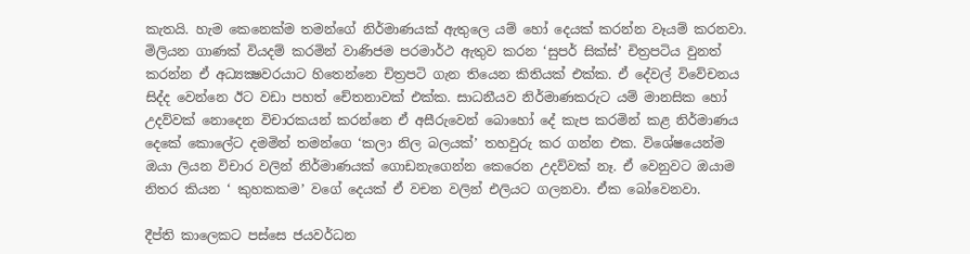කැතයි. හැම කෙනෙක්ම තමන්ගේ නිර්මාණයක් ඇතුලෙ යම් හෝ දෙයක් කරන්න වෑයම් කරනවා. මිලියන ගාණක් වියදම් කරමින් වාණිජම පරමාර්ථ ඇතුව කරන ‘සුපර් සික්ස්’ චිත්‍රපටිය වුනත් කරන්න ඒ අධ්‍යක්‍ෂවරයාට හිතෙන්නෙ චිත්‍රපටි ගැන තියෙන කිතියක් එක්ක. ඒ දේවල් විවේචනය සිද්ද වෙන්නෙ ඊට වඩා පහත් චේතනාවක් එක්ක. සාධනීයව නිර්මාණකරුට යම් මානසික හෝ උදව්වක් නොදෙන විචාරකයන් කරන්නෙ ඒ අසීරුවෙන් බොහෝ දේ කැප කරමින් කළ නිර්මාණය දෙකේ කොලේට දමමින් තමන්ගෙ ‘කලා නිල බලයක්’ තහවුරු කර ගන්න එක. විශේෂයෙන්ම ඔයා ලියන විචාර වලින් නිර්මාණයක් ගොඩනැගෙන්න කෙරෙන උදව්වක් නෑ. ඒ වෙනුවට ඔයාම නිතර කියන ‘ කුහකකම’ වගේ දෙයක් ඒ වචන වලින් එලියට ගලනවා. ඒක බෝවෙනවා.

දීප්ති කාලෙකට පස්සෙ ජයවර්ධන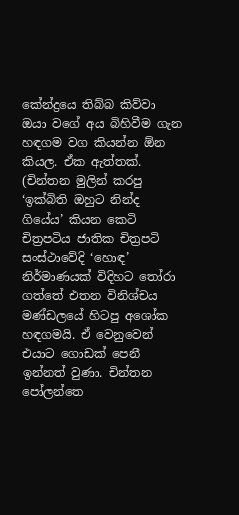කේන්ද්‍රයෙ තිබ්බ කිව්වා ඔයා වගේ අය බිහිවීම ගැන හඳගම වග කියන්න ඕන කියල. ඒක ඇත්තක්. (චින්තන මුලින් කරපු ‘ඉක්බිති ඔහුට නින්ද ගියේය’ කියන කෙටි චිත්‍රපටිය ජාතික චිත්‍රපටි සංස්ථාවේදි ‘හොඳ’ නිර්මාණයක් විදිහට තෝරා ගත්තේ එතන විනිශ්චය මණ්ඩලයේ හිටපු අශෝක හඳගමයි. ඒ වෙනුවෙන් එයාට ගොඩක් පෙනී ඉන්නත් වුණා. චින්තන පෝලන්තෙ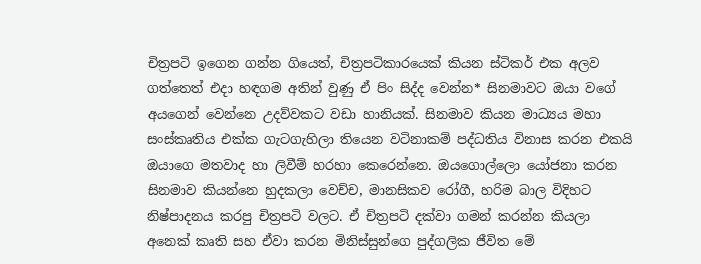චිත්‍රපටි ඉගෙන ගන්න ගියෙත්, චිත්‍රපටිකාරයෙක් කියන ස්ටිකර් එක අලව ගත්තෙත් එදා හඳගම අතින් වුණු ඒ පිං සිද්ද වෙන්න* සිනමාවට ඔයා වගේ අයගෙන් වෙන්නෙ උදව්වකට වඩා හානියක්. සිනමාව කියන මාධ්‍යය මහා සංස්කෘතිය එක්ක ගැටගැහිලා තියෙන වටිනාකම් පද්ධතිය විනාස කරන එකයි ඔයාගෙ මතවාද හා ලිවීම් හරහා කෙරෙන්නෙ. ඔයගොල්ලො යෝජනා කරන සිනමාව කියන්නෙ හුදකලා වෙච්ච, මානසිකව රෝගී, හරිම බාල විදිහට නිෂ්පාදනය කරපු චිත්‍රපටි වලට. ඒ චිත්‍රපටි දක්වා ගමන් කරන්න කියලා අනෙක් කෘති සහ ඒවා කරන මිනිස්සුන්ගෙ පුද්ගලික ජීවිත මේ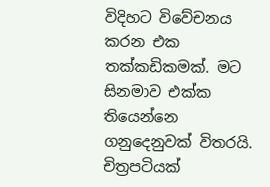විදිහට විවේචනය කරන එක තක්කඩිකමක්. මට සිනමාව එක්ක තියෙන්නෙ ගනුදෙනුවක් විතරයි. චිත්‍රපටියක්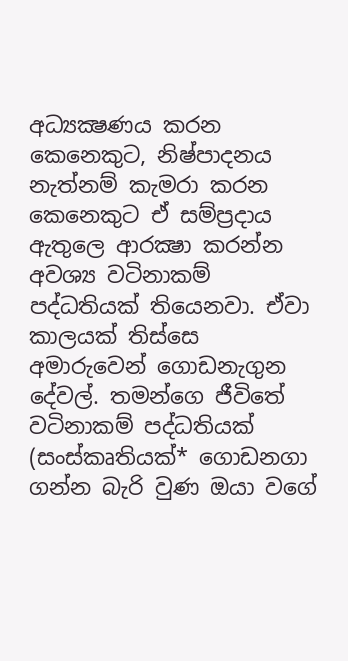අධ්‍යක්‍ෂණය කරන කෙනෙකුට, නිෂ්පාදනය නැත්නම් කැමරා කරන කෙනෙකුට ඒ සම්ප්‍රදාය ඇතුලෙ ආරක්‍ෂා කරන්න අවශ්‍ය වටිනාකම් පද්ධතියක් තියෙනවා. ඒවා කාලයක් තිස්සෙ අමාරුවෙන් ගොඩනැගුන දේවල්. තමන්ගෙ ජීවිතේ වටිනාකම් පද්ධතියක් (සංස්කෘතියක්* ගොඩනගා ගන්න බැරි වුණ ඔයා වගේ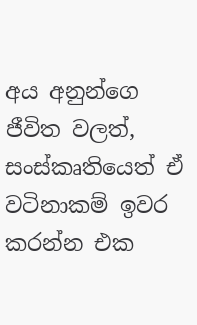අය අනුන්ගෙ ජීවිත වලත්, සංස්කෘතියෙත් ඒ වටිනාකම් ඉවර කරන්න එක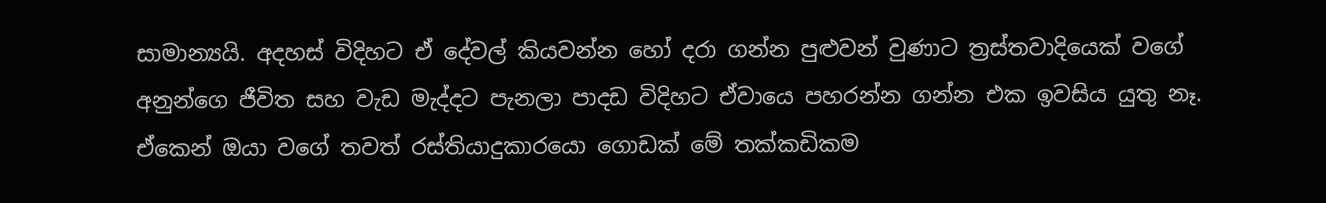සාමාන්‍යයි. අදහස් විදිහට ඒ දේවල් කියවන්න හෝ දරා ගන්න පුළුවන් වුණාට ත්‍රස්තවාදියෙක් වගේ අනුන්ගෙ ජීවිත සහ වැඩ මැද්දට පැනලා පාදඩ විදිහට ඒවායෙ පහරන්න ගන්න එක ඉවසිය යුතු නෑ. ඒකෙන් ඔයා වගේ තවත් රස්තියාදුකාරයො ගොඩක් මේ තක්කඩිකම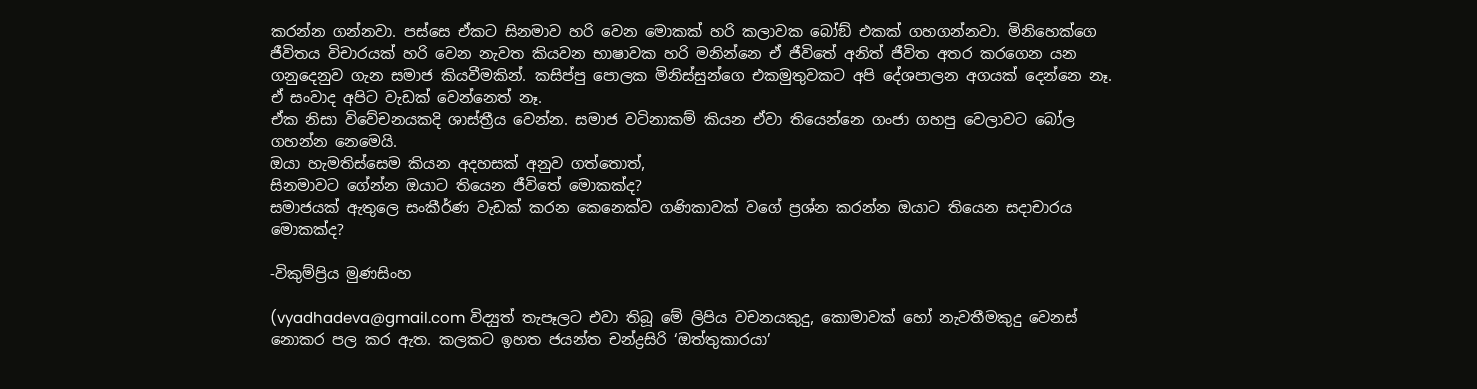කරන්න ගන්නවා. පස්සෙ ඒකට සිනමාව හරි වෙන මොකක් හරි කලාවක බෝඞ් එකක් ගහගන්නවා. මිනිහෙක්ගෙ ජීවිතය විචාරයක් හරි වෙන නැවත කියවන භාෂාවක හරි මනින්නෙ ඒ ජීවිතේ අනිත් ජීවිත අතර කරගෙන යන ගනුදෙනුව ගැන සමාජ කියවීමකින්. කසිප්පු පොලක මිනිස්සුන්ගෙ එකමුතුවකට අපි දේශපාලන අගයක් දෙන්නෙ නෑ. ඒ සංවාද අපිට වැඩක් වෙන්නෙත් නෑ.
ඒක නිසා විවේචනයකදි ශාස්ත්‍රීය වෙන්න. සමාජ වටිනාකම් කියන ඒවා තියෙන්නෙ ගංජා ගහපු වෙලාවට බෝල ගහන්න නෙමෙයි.
ඔයා හැමතිස්සෙම කියන අදහසක් අනුව ගත්තොත්,
සිනමාවට ගේන්න ඔයාට තියෙන ජීවිතේ මොකක්ද?
සමාජයක් ඇතුලෙ සංකීර්ණ වැඩක් කරන කෙනෙක්ව ගණිකාවක් වගේ ප්‍රශ්න කරන්න ඔයාට තියෙන සදාචාරය මොකක්ද?

-විකුම්ප්‍රිය මුණසිංහ

(vyadhadeva@gmail.com විද්‍යුත් තැපෑලට එවා තිබූ මේ ලිපිය වචනයකුදු, කොමාවක් හෝ නැවතීමකුදු වෙනස් නොකර පල කර ඇත. කලකට ඉහත ජයන්ත චන්ද්‍රසිරි ‘ඔත්තුකාරයා’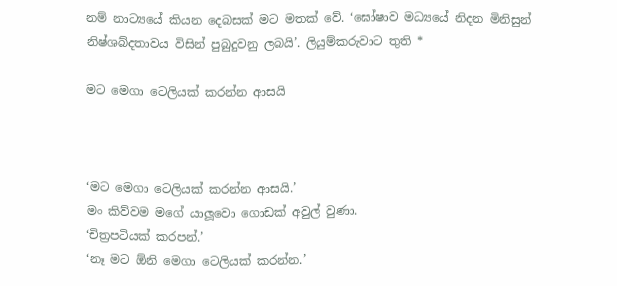නම් නාට්‍යයේ කියන දෙබසක් මට මතක් වේ. ‘ඝෝෂාව මධ්‍යයේ නිදන මිනිසුන් නිෂ්ශබ්දතාවය විසින් පුබුදුවනු ලබයි’. ලියුම්කරුවාට තුති *

මට මෙගා ටෙලියක් කරන්න ආසයි



‘මට මෙගා ටෙලියක් කරන්න ආසයි.’
මං කිව්වම මගේ යාලූවො ගොඩක් අවුල් වුණා.
‘චිත්‍රපටියක් කරපන්.’
‘නෑ මට ඕනි මෙගා ටෙලියක් කරන්න.’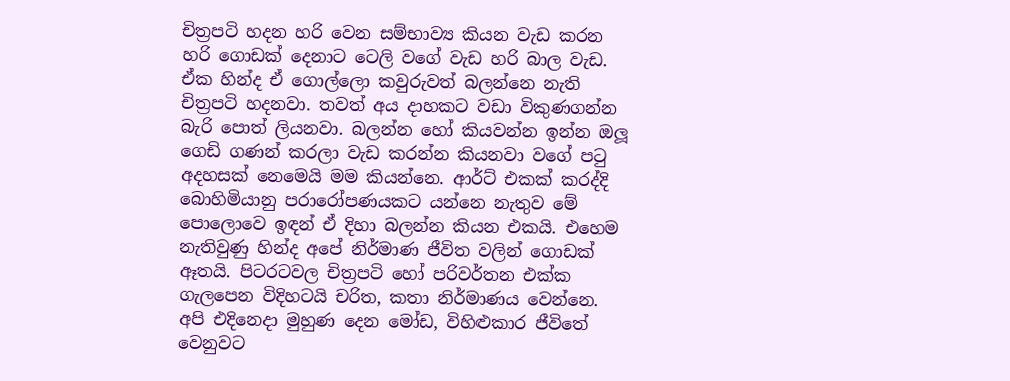චිත්‍රපටි හදන හරි වෙන සම්භාව්‍ය කියන වැඩ කරන හරි ගොඩක් දෙනාට ටෙලි වගේ වැඩ හරි බාල වැඩ. ඒක හින්ද ඒ ගොල්ලො කවුරුවත් බලන්නෙ නැති චිත්‍රපටි හදනවා. තවත් අය දාහකට වඩා විකුණගන්න බැරි පොත් ලියනවා. බලන්න හෝ කියවන්න ඉන්න ඔලූ ගෙඩි ගණන් කරලා වැඩ කරන්න කියනවා වගේ පටු අදහසක් නෙමෙයි මම කියන්නෙ. ආර්ට් එකක් කරද්දි බොහිමියානු පරාරෝපණයකට යන්නෙ නැතුව මේ පොලොවෙ ඉඳන් ඒ දිහා බලන්න කියන එකයි. එහෙම නැතිවුණු හින්ද අපේ නිර්මාණ ජීවිත වලින් ගොඩක් ඈතයි. පිටරටවල චිත්‍රපටි හෝ පරිවර්තන එක්ක ගැලපෙන විදිහටයි චරිත, කතා නිර්මාණය වෙන්නෙ. අපි එදිනෙදා මුහුණ දෙන මෝඩ, විහිළුකාර ජීවිතේ වෙනුවට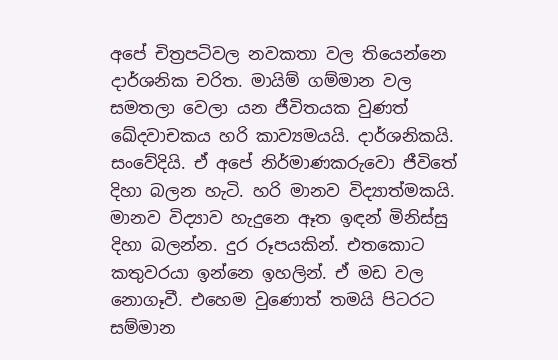අපේ චිත්‍රපටිවල නවකතා වල තියෙන්නෙ දාර්ශනික චරිත. මායිම් ගම්මාන වල සමතලා වෙලා යන ජීවිතයක වුණත් ඛේදවාචකය හරි කාව්‍යමයයි. දාර්ශනිකයි. සංවේදියි. ඒ අපේ නිර්මාණකරුවො ජීවිතේ දිහා බලන හැටි. හරි මානව විද්‍යාත්මකයි. මානව විද්‍යාව හැදුනෙ ඈත ඉඳන් මිනිස්සු දිහා බලන්න. දුර රූපයකින්. එතකොට කතුවරයා ඉන්නෙ ඉහලින්. ඒ මඩ වල නොගෑවී. එහෙම වුණොත් තමයි පිටරට සම්මාන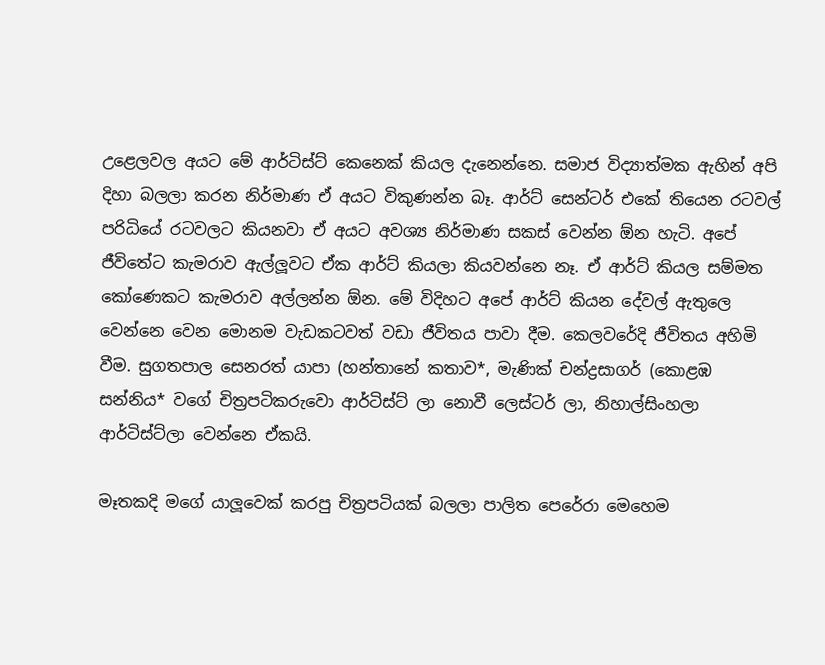උළෙලවල අයට මේ ආර්ටිස්ට් කෙනෙක් කියල දැනෙන්නෙ. සමාජ විද්‍යාත්මක ඇහින් අපි දිහා බලලා කරන නිර්මාණ ඒ අයට විකුණන්න බෑ. ආර්ට් සෙන්ටර් එකේ තියෙන රටවල් පරිධියේ රටවලට කියනවා ඒ අයට අවශ්‍ය නිර්මාණ සකස් වෙන්න ඕන හැටි. අපේ ජීවිතේට කැමරාව ඇල්ලූවට ඒක ආර්ට් කියලා කියවන්නෙ නෑ. ඒ ආර්ට් කියල සම්මත කෝණෙකට කැමරාව අල්ලන්න ඕන. මේ විදිහට අපේ ආර්ට් කියන දේවල් ඇතුලෙ වෙන්නෙ වෙන මොනම වැඩකටවත් වඩා ජීවිතය පාවා දීම. කෙලවරේදි ජීවිතය අහිමි වීම. සුගතපාල සෙනරත් යාපා (හන්තානේ කතාව*, මැණික් චන්ද්‍රසාගර් (කොළඹ සන්නිය* වගේ චිත්‍රපටිකරුවො ආර්ටිස්ට් ලා නොවී ලෙස්ටර් ලා, නිහාල්සිංහලා ආර්ටිස්ට්ලා වෙන්නෙ ඒකයි.

මෑතකදි මගේ යාලූවෙක් කරපු චිත්‍රපටියක් බලලා පාලිත පෙරේරා මෙහෙම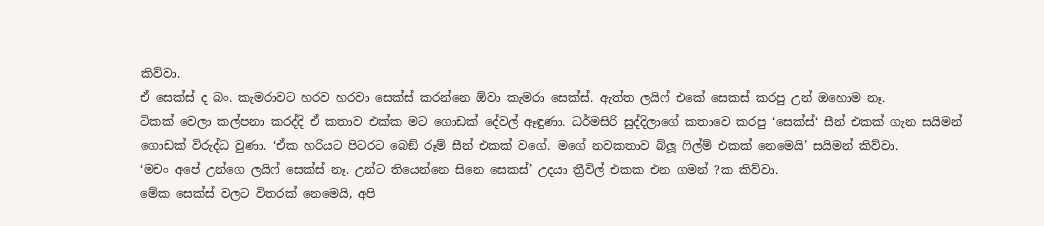කිව්වා.
ඒ සෙක්ස් ද බං. කැමරාවට හරව හරවා සෙක්ස් කරන්නෙ ඕවා කැමරා සෙක්ස්. ඇත්ත ලයිෆ් එකේ සෙකස් කරපු උන් ඔහොම නෑ.
ටිකක් වෙලා කල්පනා කරද්දි ඒ කතාව එක්ක මට ගොඩක් දේවල් ඈඳුණා. ධර්මසිරි සුද්දිලාගේ කතාවෙ කරපු ‘සෙක්ස්‘ සීන් එකක් ගැන සයිමන් ගොඩක් විරුද්ධ වුණා. ‘ඒක හරියට පිටරට බෙඞ් රූම් සීන් එකක් වගේ. මගේ නවකතාව බ්ලූ ෆිල්ම් එකක් නෙමෙයි’ සයිමන් කිව්වා.
‘මචං අපේ උන්ගෙ ලයිෆ් සෙක්ස් නෑ. උන්ට තියෙන්නෙ සිනෙ සෙකස්’ උදයා ත්‍රීවිල් එකක එන ගමන් ?ක කිව්වා.
මේක සෙක්ස් වලට විතරක් නෙමෙයි, අපි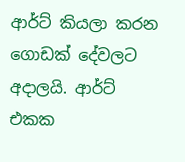ආර්ට් කියලා කරන ගොඩක් දේවලට අදාලයි. ආර්ට් එකක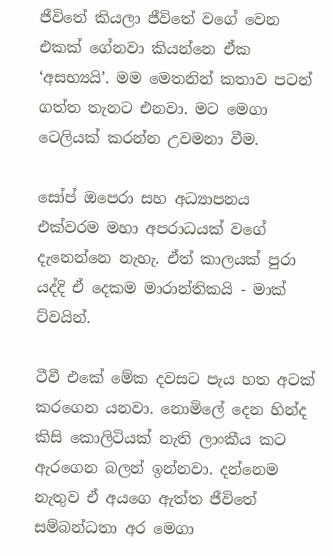ජීවිතේ කියලා ජීවිතේ වගේ වෙන එකක් ගේනවා කියන්නෙ ඒක ‘අසභ්‍යයි’. මම මෙතනින් කතාව පටන් ගත්ත තැනට එනවා. මට මෙගා ටෙලියක් කරන්න උවමනා වීම.

සෝප් ඔපෙරා සහ අධ්‍යාපනය එක්වරම මහා අපරාධයක් වගේ දැනෙන්නෙ නැහැ. ඒත් කාලයක් පුරා යද්දි ඒ දෙකම මාරාන්තිකයි - මාක් ට්වයින්.

ටීවී එකේ මේක දවසට පැය හත අටක් කරගෙන යනවා. නොමිලේ දෙන හින්ද කිසි කොලිටියක් නැති ලාංකීය කට ඇරගෙන බලන් ඉන්නවා. දන්නෙම නැතුව ඒ අයගෙ ඇත්ත ජීවිතේ සම්බන්ධතා අර මෙගා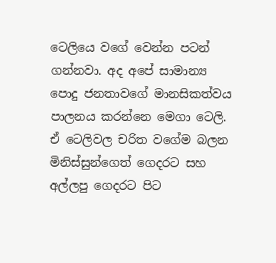ටෙලියෙ වගේ වෙන්න පටන් ගන්නවා. අද අපේ සාමාන්‍ය පොදු ජනතාවගේ මානසිකත්වය පාලනය කරන්නෙ මෙගා ටෙලි. ඒ ටෙලිවල චරිත වගේම බලන මිනිස්සුන්ගෙත් ගෙදරට සහ අල්ලපු ගෙදරට පිට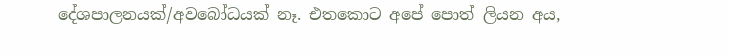දේශපාලනයක්/අවබෝධයක් නෑ. එතකොට අපේ පොත් ලියන අය,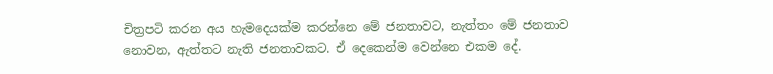චිත්‍රපටි කරන අය හැමදෙයක්ම කරන්නෙ මේ ජනතාවට, නැත්තං මේ ජනතාව නොවන, ඇත්තට නැති ජනතාවකට. ඒ දෙකෙන්ම වෙන්නෙ එකම දේ.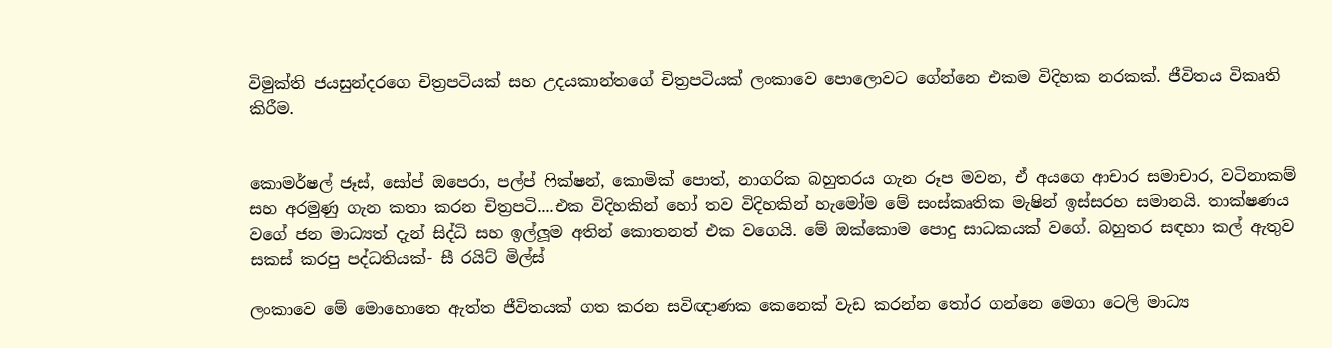විමුක්ති ජයසුන්දරගෙ චිත්‍රපටියක් සහ උදයකාන්තගේ චිත්‍රපටියක් ලංකාවෙ පොලොවට ගේන්නෙ එකම විදිහක නරකක්. ජීවිතය විකෘති කිරීම.


කොමර්ෂල් ජෑස්, සෝප් ඔපෙරා, පල්ප් ෆික්ෂන්, කොමික් පොත්, නාගරික බහුතරය ගැන රූප මවන, ඒ අයගෙ ආචාර සමාචාර, වටිනාකම් සහ අරමුණු ගැන කතා කරන චිත්‍රපටි....එක විදිහකින් හෝ තව විදිහකින් හැමෝම මේ සංස්කෘතික මැෂින් ඉස්සරහ සමානයි. තාක්ෂණය වගේ ජන මාධ්‍යත් දැන් සිද්ධි සහ ඉල්ලූම අතින් කොතනත් එක වගෙයි. මේ ඔක්කොම පොදු සාධකයක් වගේ. බහුතර සඳහා කල් ඇතුව සකස් කරපු පද්ධතියක්- සී රයිට් මිල්ස්

ලංකාවෙ මේ මොහොතෙ ඇත්ත ජීවිතයක් ගත කරන සවිඥාණක කෙනෙක් වැඩ කරන්න තෝර ගන්නෙ මෙගා ටෙලි මාධ්‍ය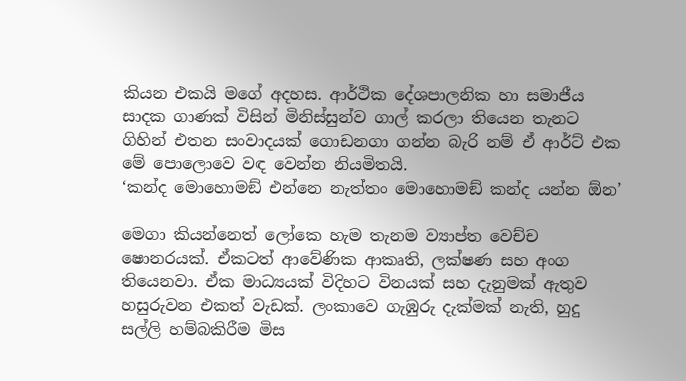කියන එකයි මගේ අදහස. ආර්ථික දේශපාලනික හා සමාජීය සාදක ගාණක් විසින් මිනිස්සුන්ව ගාල් කරලා තියෙන තැනට ගිහින් එතන සංවාදයක් ගොඩනගා ගන්න බැරි නම් ඒ ආර්ට් එක මේ පොලොවෙ වඳ වෙන්න නියමිතයි.
‘කන්ද මොහොමඞ් එන්නෙ නැත්තං මොහොමඞ් කන්ද යන්න ඕන’

මෙගා කියන්නෙත් ලෝකෙ හැම තැනම ව්‍යාප්ත වෙච්ච ෂොනරයක්. ඒකටත් ආවේණික ආකෘති, ලක්ෂණ සහ අංග තියෙනවා. ඒක මාධ්‍යයක් විදිහට විනයක් සහ දැනුමක් ඇතුව හසුරුවන එකත් වැඩක්. ලංකාවෙ ගැඹුරු දැක්මක් නැති, හුදු සල්ලි හම්බකිරීම මිස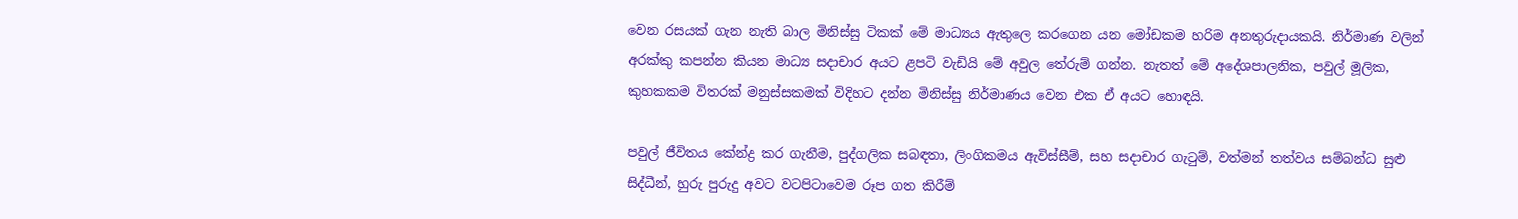වෙන රසයක් ගැන නැති බාල මිනිස්සු ටිකක් මේ මාධ්‍යය ඇතුලෙ කරගෙන යන මෝඩකම හරිම අනතුරුදායකයි. නිර්මාණ වලින් අරක්කු කපන්න කියන මාධ්‍ය සදාචාර අයට ළපටි වැඩියි මේ අවුල තේරුම් ගන්න. නැතත් මේ අදේශපාලනික, පවුල් මූලික, කුහකකම විතරක් මනුස්සකමක් විදිහට දන්න මිනිස්සු නිර්මාණය වෙන එක ඒ අයට හොඳයි.

පවුල් ජීවිතය කේන්ද්‍ර කර ගැනීම, පුද්ගලික සබඳතා, ලිංගිකමය ඇවිස්සීම්, සහ සදාචාර ගැටුම්, වත්මන් තත්වය සම්බන්ධ සුළු සිද්ධීන්, හුරු පුරුදු අවට වටපිටාවෙම රූප ගත කිරීම්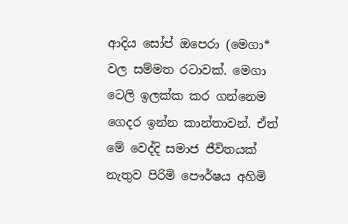ආදිය සෝප් ඔපෙරා (මෙගා* වල සම්මත රටාවක්. මෙගා ටෙලි ඉලක්ක කර ගන්නෙම ගෙදර ඉන්න කාන්තාවන්. ඒත් මේ වෙද්දි සමාජ ජීවිතයක් නැතුව පිරිමි පෞර්ෂය අහිමි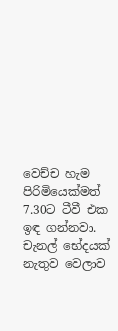වෙච්ච හැම පිරිමියෙක්මත් 7.30ට ටීවී එක ඉඳ ගන්නවා. චැනල් භේදයක් නැතුව වෙලාව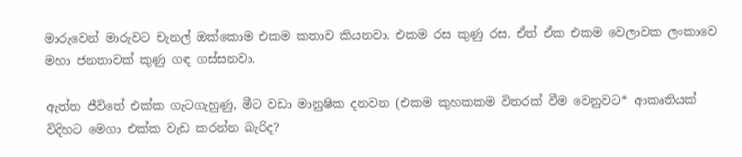මාරුවෙන් මාරුවට චැනල් ඔක්කොම එකම කතාව කියනවා. එකම රස කුණු රස. ඒත් ඒක එකම වෙලාවක ලංකාවෙ මහා ජනතාවක් කුණු ගඳ ගස්සනවා.

ඇත්ත ජීවිතේ එක්ක ගැටගැහුණු, මීට වඩා මානුෂික දනවන (එකම කුහකකම විතරක් වීම වෙනුවට* ආකෘතියක් විදිහට මෙගා එක්ක වැඩ කරන්න බැරිද?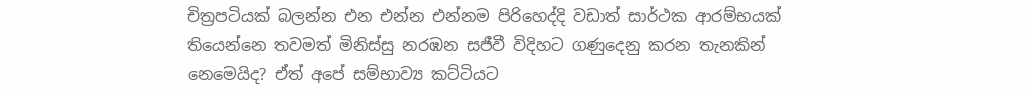චිත්‍රපටියක් බලන්න එන එන්න එන්නම පිරිහෙද්දි වඩාත් සාර්ථක ආරම්භයක් තියෙන්නෙ තවමත් මිනිස්සු නරඹන සජීවී විදිහට ගණුදෙනු කරන තැනකින් නෙමෙයිද? ඒත් අපේ සම්භාව්‍ය කට්ටියට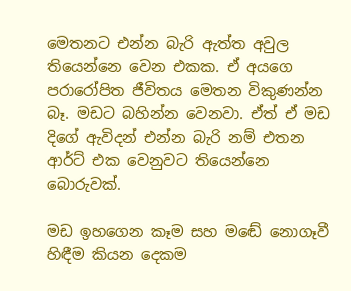මෙතනට එන්න බැරි ඇත්ත අවුල තියෙන්නෙ වෙන එකක. ඒ අයගෙ පරාරෝපිත ජීවිතය මෙතන විකුණන්න බෑ. මඩට බහින්න වෙනවා. ඒත් ඒ මඩ දිගේ ඇවිදන් එන්න බැරි නම් එතන ආර්ට් එක වෙනුවට තියෙන්නෙ බොරුවක්.

මඩ ඉහගෙන කෑම සහ මඬේ නොගෑවී හිඳීම කියන දෙකම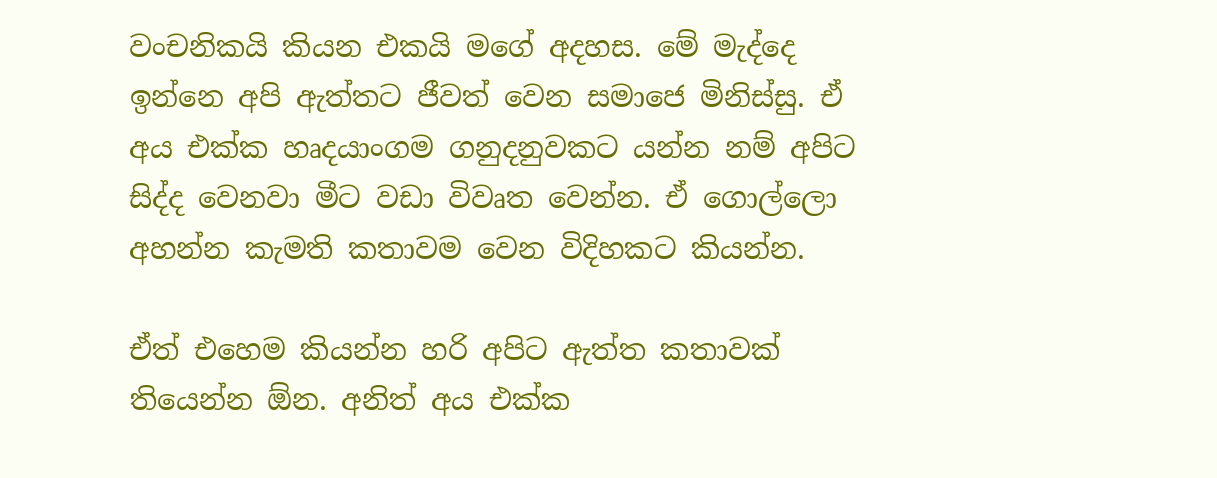වංචනිකයි කියන එකයි මගේ අදහස. මේ මැද්දෙ ඉන්නෙ අපි ඇත්තට ජීවත් වෙන සමාජෙ මිනිස්සු. ඒ අය එක්ක හෘදයාංගම ගනුදනුවකට යන්න නම් අපිට සිද්ද වෙනවා මීට වඩා විවෘත වෙන්න. ඒ ගොල්ලො අහන්න කැමති කතාවම වෙන විදිහකට කියන්න.

ඒත් එහෙම කියන්න හරි අපිට ඇත්ත කතාවක් තියෙන්න ඕන. අනිත් අය එක්ක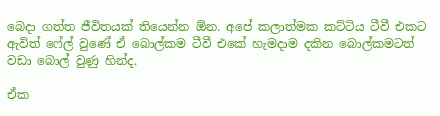බෙදා ගත්ත ජීවිතයක් තියෙන්න ඕන. අපේ කලාත්මක කට්ටිය ටීවී එකට ඇවිත් ෆේල් වුණේ ඒ බොල්කම ටීවී එකේ හැමදාම දකින බොල්කමටත් වඩා බොල් වුණු හින්ද.

ඒක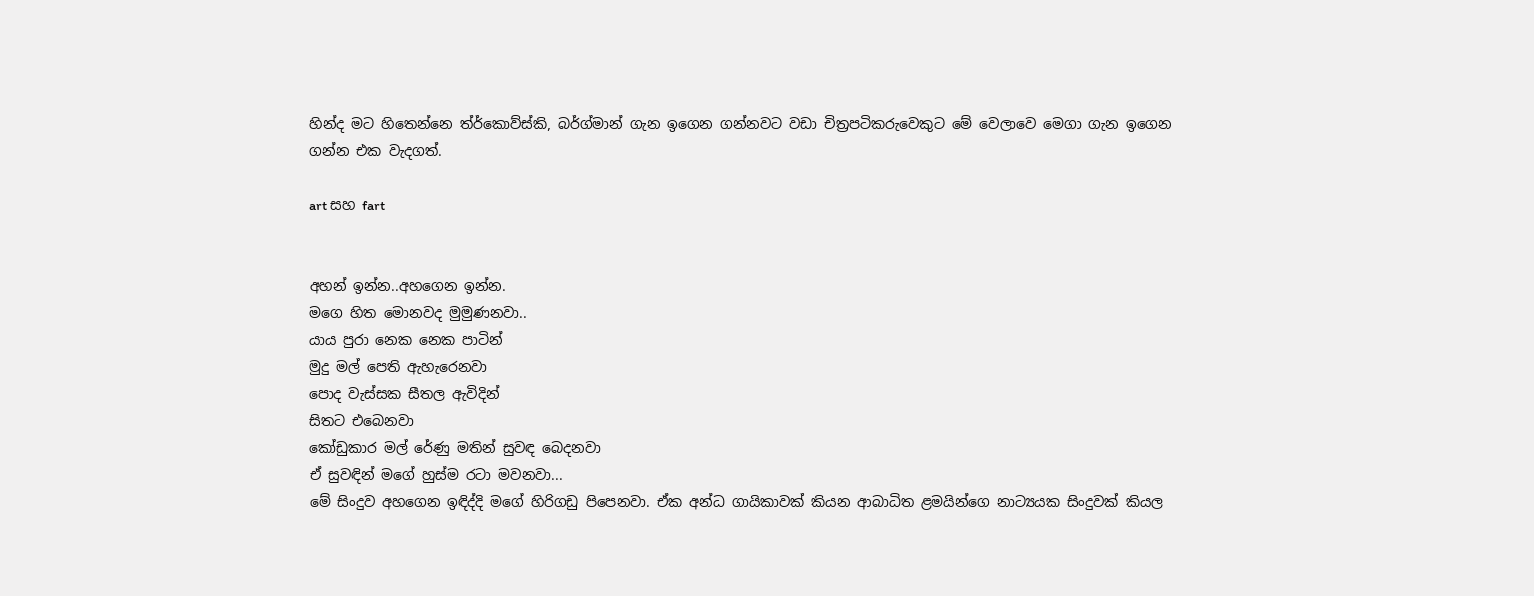හින්ද මට හිතෙන්නෙ ත්ර්කොව්ස්කි, බර්ග්මාන් ගැන ඉගෙන ගන්නවට වඩා චිත්‍රපටිකරුවෙකුට මේ වෙලාවෙ මෙගා ගැන ඉගෙන ගන්න එක වැදගත්.

art සහ fart


අහන් ඉන්න..අහගෙන ඉන්න.
මගෙ හිත මොනවද මුමුණනවා..
යාය පුරා නෙක නෙක පාටින්
මුදු මල් පෙති ඇහැරෙනවා
පොද වැස්සක සීතල ඇවිදින්
සිතට එබෙනවා
කෝඩුකාර මල් රේණු මතින් සුවඳ බෙදනවා
ඒ සුවඳින් මගේ හුස්ම රටා මවනවා...
මේ සිංදුව අහගෙන ඉඳිද්දි මගේ හිරිගඩු පිපෙනවා. ඒක අන්ධ ගායිකාවක් කියන ආබාධිත ළමයින්ගෙ නාට්‍යයක සිංදුවක් කියල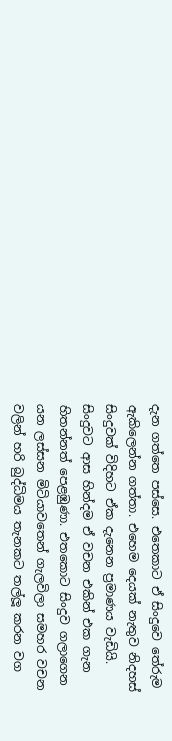දැන ගත්තෙ පස්සෙ. එතෙකාට ඒ සිංදුවෙ තේරුම ඇකිලෙන්න ගත්තා. එහෙම දෙයක් නැතුව නිදහස් සිංදුවක් විදිහට ඒක දැනෙන ප්‍රමාණය වැඩියි.
සිංදුවට ආස හින්දම ඒ වචන එකින් එක ගැන හිතන්නත් පෙළඹුණා. එතකොට සිංදුව ගලාගෙන යන ලස්සන මිටියාවතෙන් ගැලවිලා සමහර වචන වලින් හරි බුද්ධිමය තැනකට තල්ලූ කරන වග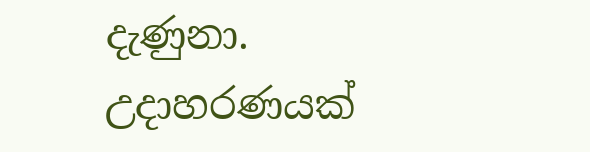දැණුනා. උදාහරණයක්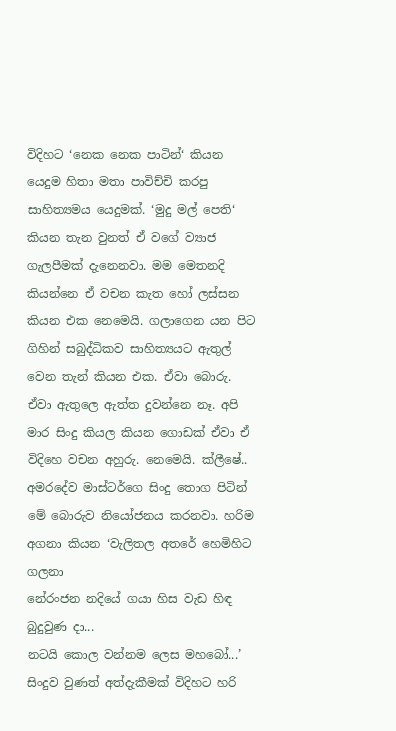විදිහට ‘නෙක නෙක පාටින්‘ කියන යෙදුම හිතා මතා පාවිච්චි කරපු සාහිත්‍යමය යෙදුමක්. ‘මුදු මල් පෙති‘ කියන තැන වුනත් ඒ වගේ ව්‍යාජ ගැලපීමක් දැනෙනවා. මම මෙතනදි කියන්නෙ ඒ වචන කැත හෝ ලස්සන කියන එක නෙමෙයි. ගලාගෙන යන පිට ගිහින් සබුද්ධිකව සාහිත්‍යයට ඇතුල් වෙන තැන් කියන එක. ඒවා බොරු. ඒවා ඇතුලෙ ඇත්ත දුවන්නෙ නෑ. අපි මාර සිංදු කියල කියන ගොඩක් ඒවා ඒ විදිහෙ වචන අහුරු. නෙමෙයි. ක්ලීෂේ..
අමරදේව මාස්ටර්ගෙ සිංදු තොග පිටින් මේ බොරුව නියෝජනය කරනවා. හරිම අගනා කියන ‘වැලිතල අතරේ හෙමිහිට ගලනා
නේරංජන නදියේ ගයා හිස වැඩ හිඳ බුදුවුණ දා...
නටයි කොල වන්නම ලෙස මහබෝ...’
සිංදුව වුණත් අත්දැකීමක් විදිහට හරි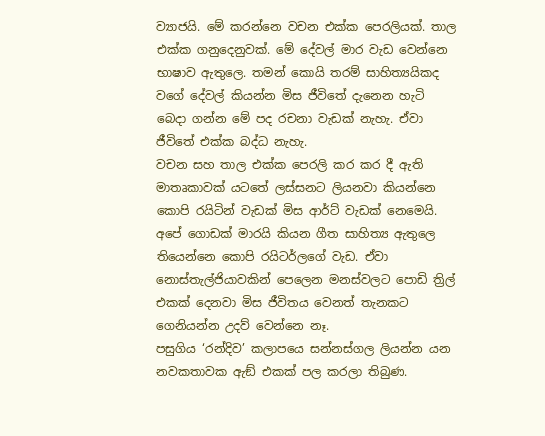ව්‍යාජයි. මේ කරන්නෙ වචන එක්ක පෙරලියක්. තාල එක්ක ගනුදෙනුවක්. මේ දේවල් මාර වැඩ වෙන්නෙ භාෂාව ඇතුලෙ. තමන් කොයි තරම් සාහිත්‍යයිකද වගේ දේවල් කියන්න මිස ජීවිතේ දැනෙන හැටි බෙදා ගන්න මේ පද රචනා වැඩක් නැහැ. ඒවා ජීවිතේ එක්ක බද්ධ නැහැ.
වචන සහ තාල එක්ක පෙරලි කර කර දී ඇති මාතෘකාවක් යටතේ ලස්සනට ලියනවා කියන්නෙ කොපි රයිටින් වැඩක් මිස ආර්ට් වැඩක් නෙමෙයි. අපේ ගොඩක් මාරයි කියන ගීත සාහිත්‍ය ඇතුලෙ තියෙන්නෙ කොපි රයිටර්ලගේ වැඩ. ඒවා නොස්තැල්ජියාවකින් පෙලෙන මනස්වලට පොඩි ත්‍රිල් එකක් දෙනවා මිස ජීවිතය වෙනත් තැනකට ගෙනියන්න උදව් වෙන්නෙ නෑ.
පසුගිය ‘රන්දිව’ කලාපයෙ සන්නස්ගල ලියන්න යන නවකතාවක ඇඞ් එකක් පල කරලා තිබුණ.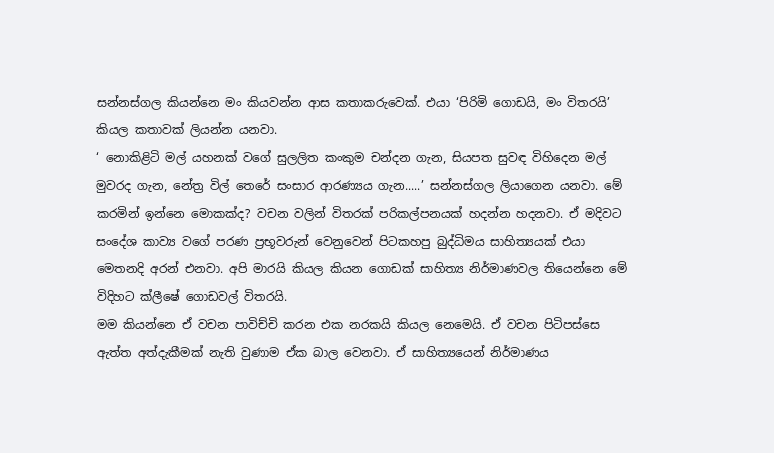සන්නස්ගල කියන්නෙ මං කියවන්න ආස කතාකරුවෙක්. එයා ‘පිරිමි ගොඩයි, මං විතරයි’ කියල කතාවක් ලියන්න යනවා.
‘ නොකිළිටි මල් යහනක් වගේ සුලලිත කංකුම චන්දන ගැන, සියපත සුවඳ විහිදෙන මල් මුවරද ගැන, නේත්‍ර විල් තෙරේ සංසාර ආරණ්‍යය ගැන.....’ සන්නස්ගල ලියාගෙන යනවා. මේ කරමින් ඉන්නෙ මොකක්ද? වචන වලින් විතරක් පරිකල්පනයක් හදන්න හදනවා. ඒ මදිවට සංදේශ කාව්‍ය වගේ පරණ ප්‍රභූවරුන් වෙනුවෙන් පිටකහපු බුද්ධිමය සාහිත්‍යයක් එයා මෙතනදි අරන් එනවා. අපි මාරයි කියල කියන ගොඩක් සාහිත්‍ය නිර්මාණවල තියෙන්නෙ මේ විදිහට ක්ලීෂේ ගොඩවල් විතරයි.
මම කියන්නෙ ඒ වචන පාවිච්චි කරන එක නරකයි කියල නෙමෙයි. ඒ වචන පිටිපස්සෙ ඇත්ත අත්දැකීමක් නැති වුණාම ඒක බාල වෙනවා. ඒ සාහිත්‍යයෙන් නිර්මාණය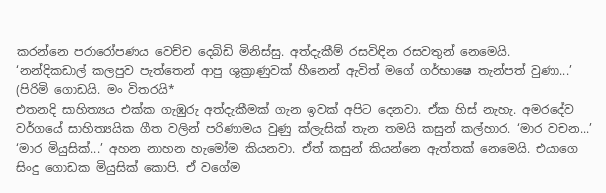කරන්නෙ පරාරෝපණය වෙච්ච දෙබිඩි මිනිස්සු. අත්දැකීම් රසවිඳින රසවතුන් නෙමෙයි.
‘නන්දිකඩාල් කලපුව පැත්තෙන් ආපු ශුක්‍රාණුවක් හීනෙන් ඇවිත් මගේ ගර්භාෂෙ තැන්පත් වුණා...’
(පිරිමි ගොඩයි. මං විතරයි*
එතනදි සාහිත්‍යය එක්ක ගැඹුරු අත්දැකීමක් ගැන ඉවක් අපිට දෙනවා. ඒක හිස් නැහැ. අමරදේව වර්ගයේ සාහිත්‍යයික ගීත වලින් පරිණාමය වුණු ක්ලැසික් තැන තමයි කසුන් කල්හාර. ‘මාර වචන...’ ‘මාර මියුසික්...’ අහන නාහන හැමෝම කියනවා. ඒත් කසුන් කියන්නෙ ඇත්තක් නෙමෙයි. එයාගෙ සිංදු ගොඩක මියුසික් කොපි. ඒ වගේම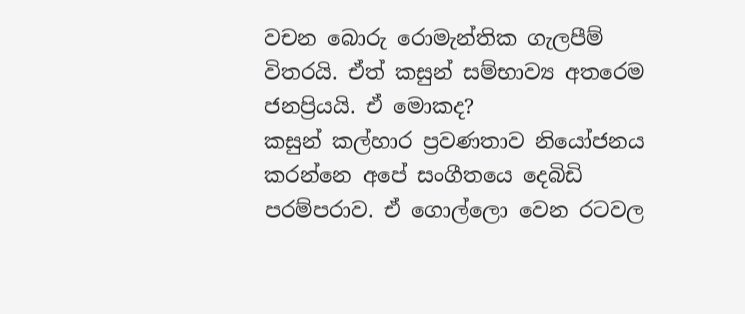වචන බොරු රොමැන්තික ගැලපීම් විතරයි. ඒත් කසුන් සම්භාව්‍ය අතරෙම ජනප්‍රියයි. ඒ මොකද?
කසුන් කල්හාර ප්‍රවණතාව නියෝජනය කරන්නෙ අපේ සංගීතයෙ දෙබිඩි පරම්පරාව. ඒ ගොල්ලො වෙන රටවල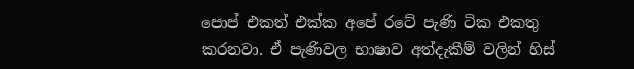පොප් එකත් එක්ක අපේ රටේ පැණි ටික එකතු කරනවා. ඒ පැණිවල භාෂාව අත්දැකීම් වලින් හිස්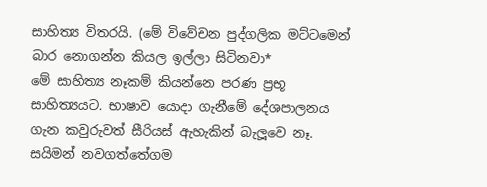සාහිත්‍ය විතරයි. (මේ විවේචන පුද්ගලික මට්ටමෙන් බාර නොගන්න කියල ඉල්ලා සිටිනවා*
මේ සාහිත්‍ය නෑකම් කියන්නෙ පරණ ප්‍රභූ සාහිත්‍යයට. භාෂාව යොදා ගැනීමේ දේශපාලනය ගැන කවුරුවත් සීරියස් ඇහැකින් බැලූවෙ නෑ. සයිමන් නවගත්තේගම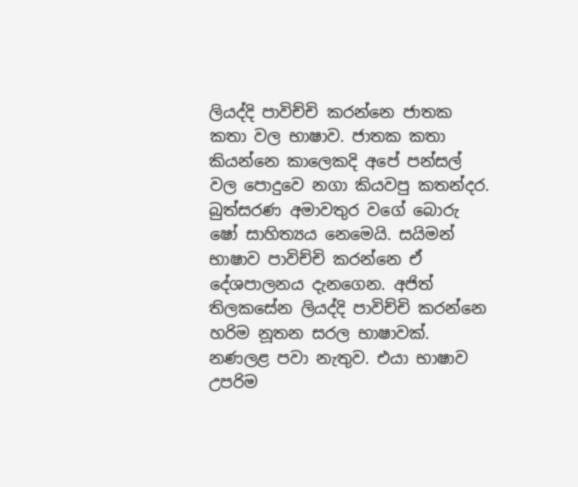ලියද්දි පාවිච්චි කරන්නෙ ජාතක කතා වල භාෂාව. ජාතක කතා කියන්නෙ කාලෙකදි අපේ පන්සල් වල පොදුවෙ නගා කියවපු කතන්දර. බුත්සරණ අමාවතුර වගේ බොරු ෂෝ සාහිත්‍යය නෙමෙයි. සයිමන් භාෂාව පාවිච්චි කරන්නෙ ඒ දේශපාලනය දැනගෙන. අජිත් තිලකසේන ලියද්දි පාවිච්චි කරන්නෙ හරිම නූතන සරල භාෂාවක්. නණලළ පවා නැතුව. එයා භාෂාව උපරිම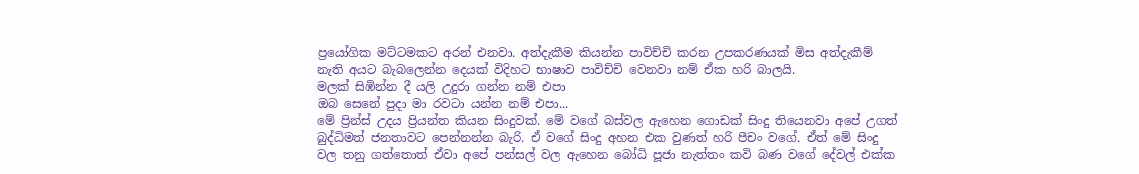ප්‍රයෝගික මට්ටමකට අරන් එනවා. අත්දැකීම කියන්න පාවිච්චි කරන උපකරණයක් මිස අත්දැකීම් නැති අයට බැබලෙන්න දෙයක් විදිහට භාෂාව පාවිච්චි වෙනවා නම් ඒක හරි බාලයි.
මලක් සිඹින්න දී යලි උදුරා ගන්න නම් එපා
ඔබ සෙනේ පුදා මා රවටා යන්න නම් එපා...
මේ ප්‍රින්ස් උදය ප්‍රියන්ත කියන සිංදුවක්. මේ වගේ බස්වල ඇහෙන ගොඩක් සිංදු තියෙනවා අපේ උගත් බුද්ධිමත් ජනතාවට පෙන්නන්න බැරි. ඒ වගේ සිංදු අහන එක වුණත් හරි පීචං වගේ. ඒත් මේ සිංදු වල තනු ගත්තොත් ඒවා අපේ පන්සල් වල ඇහෙන බෝධි පූජා නැත්තං කවි බණ වගේ දේවල් එක්ක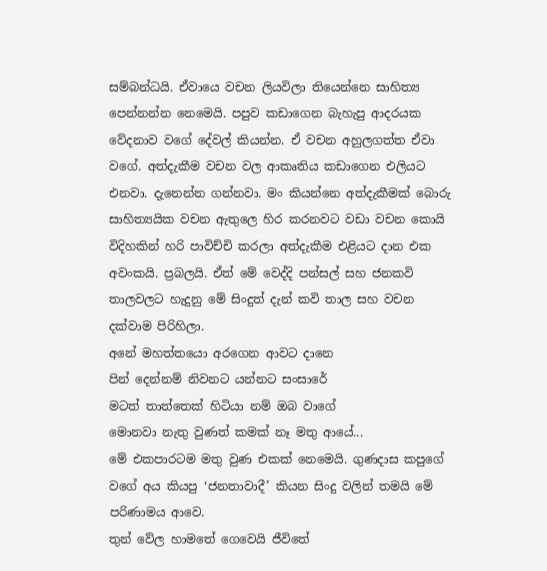සම්බන්ධයි. ඒවායෙ වචන ලියවිලා තියෙන්නෙ සාහිත්‍ය පෙන්නන්න නෙමෙයි. පපුව කඩාගෙන බැහැපු ආදරයක වේදනාව වගේ දේවල් කියන්න. ඒ වචන අහුලගත්ත ඒවා වගේ. අත්දැකීම වචන වල ආකෘතිය කඩාගෙන එලියට එනවා. දැනෙන්න ගන්නවා. මං කියන්නෙ අත්දැකීමක් බොරු සාහිත්‍යයික වචන ඇතුලෙ හිර කරනවට වඩා වචන කොයි විදිහකින් හරි පාවිච්චි කරලා අත්දැකීම එළියට දාන එක අවංකයි. ප්‍රබලයි. ඒත් මේ වෙද්දි පන්සල් සහ ජනකවි තාලවලට හැදුනු මේ සිංදුත් දැන් කවි තාල සහ වචන දක්වාම පිරිහිලා.
අනේ මහත්තයො අරගෙන ආවට දානෙ
පින් දෙන්නම් නිවනට යන්නට සංසාරේ
මටත් තාත්තෙක් හිටියා නම් ඔබ වාගේ
මොනවා නැතු වුණත් කමක් නෑ මතු ආයේ...
මේ එකපාරටම මතු වුණ එකක් නෙමෙයි. ගුණදාස කපුගේ වගේ අය කියපු ‘ජනතාවාදී’ කියන සිංදු වලින් තමයි මේ පරිණාමය ආවෙ.
තුන් වේල හාමතේ ගෙවෙයි ජීවිතේ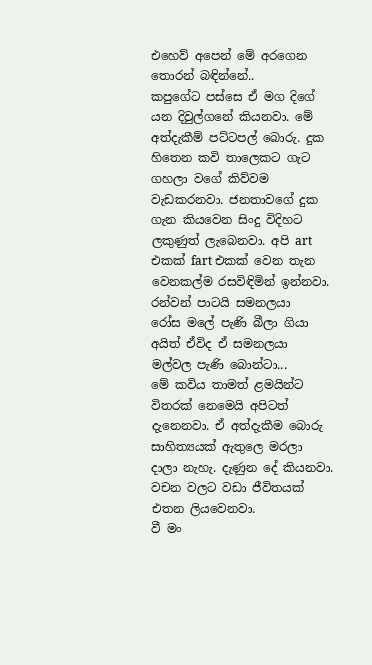එහෙව් අපෙන් මේ අරගෙන තොරන් බඳින්නේ..
කපුගේට පස්සෙ ඒ මග දිගේ යන දිවුල්ගනේ කියනවා. මේ අත්දැකීම් පට්ටපල් බොරු. දුක හිතෙන කවි තාලෙකට ගැට ගහලා වගේ කිව්වම වැඩකරනවා. ජනතාවගේ දුක ගැන කියවෙන සිංදු විදිහට ලකුණුත් ලැබෙනවා. අපි art එකක් fart එකක් වෙන තැන වෙනකල්ම රසවිඳිමින් ඉන්නවා.
රන්වන් පාටයි සමනලයා
රෝස මලේ පැණි බීලා ගියා
අයිත් ඒවිද ඒ සමනලයා
මල්වල පැණි බොන්ටා...
මේ කවිය තාමත් ළමයින්ට විතරක් නෙමෙයි අපිටත් දැනෙනවා. ඒ අත්දැකීම බොරු සාහිත්‍යයක් ඇතුලෙ මරලා දාලා නැහැ. දැණුන දේ කියනවා. වචන වලට වඩා ජීවිතයක් එතන ලියවෙනවා.
වී මං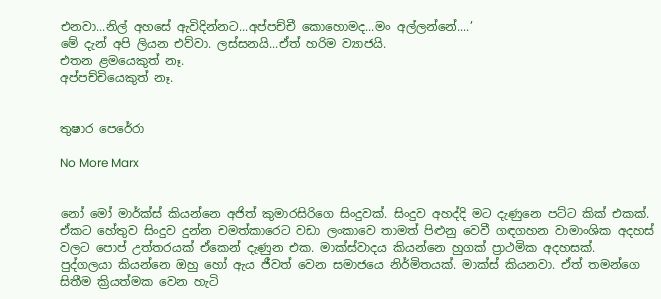එනවා...නිල් අහසේ ඇවිදින්නට...අප්පච්චී කොහොමද...මං අල්ලන්නේ....’
මේ දැන් අපි ලියන එව්වා. ලස්සනයි...ඒත් හරිම ව්‍යාජයි.
එතන ළමයෙකුත් නෑ.
අප්පච්චියෙකුත් නෑ.


තුෂාර පෙරේරා

No More Marx


නෝ මෝ මාර්ක්ස් කියන්නෙ අජිත් කුමාරසිරිගෙ සිංදුවක්. සිංදුව අහද්දි මට දැණුනෙ පට්ට කික් එකක්. ඒකට හේතුව සිංදුව දුන්න චමත්කාරෙට වඩා ලංකාවෙ තාමත් පිළුනු වෙවී ගඳගහන වාමාංශික අදහස් වලට පොප් උත්තරයක් ඒකෙන් දැණුන එක. මාක්ස්වාදය කියන්නෙ හුගක් ප්‍රාථමික අදහසක්.
පුද්ගලයා කියන්නෙ ඔහු හෝ ඇය ජීවත් වෙන සමාජයෙ නිර්මිතයක්. මාක්ස් කියනවා. ඒත් තමන්ගෙ සිතීම ක්‍රියත්මක වෙන හැටි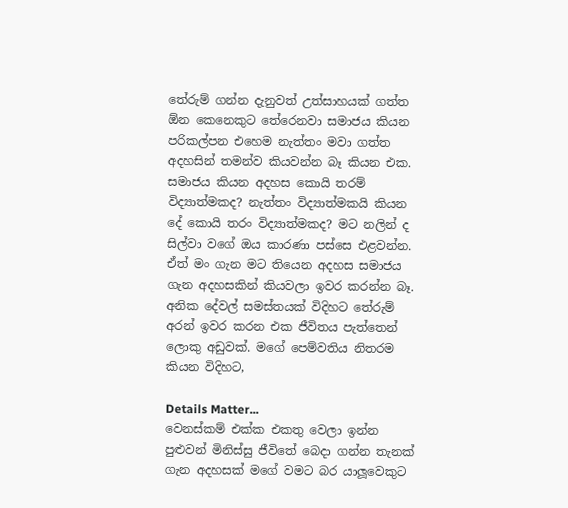තේරුම් ගන්න දැනුවත් උත්සාහයක් ගත්ත ඕන කෙනෙකුට තේරෙනවා සමාජය කියන පරිකල්පන එහෙම නැත්තං මවා ගත්ත අදහසින් තමන්ව කියවන්න බෑ කියන එක. සමාජය කියන අදහස කොයි තරම් විද්‍යාත්මකද? නැත්තං විද්‍යාත්මකයි කියන දේ කොයි තරං විද්‍යාත්මකද? මට නලින් ද සිල්වා වගේ ඔය කාරණා පස්සෙ එළවන්න. ඒත් මං ගැන මට තියෙන අදහස සමාජය ගැන අදහසකින් කියවලා ඉවර කරන්න බෑ. අනික දේවල් සමස්තයක් විදිහට තේරුම් අරන් ඉවර කරන එක ජීවිතය පැත්තෙන් ලොකු අඩුවක්. මගේ පෙම්වතිය නිතරම කියන විදිහට,

Details Matter...
වෙනස්කම් එක්ක එකතු වෙලා ඉන්න පුළුවන් මිනිස්සු ජීවිතේ බෙදා ගන්න තැනක් ගැන අදහසක් මගේ වමට බර යාලූවෙකුට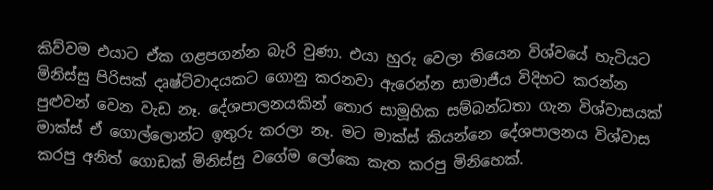කිව්වම එයාට ඒක ගළපගන්න බැරි වුණා. එයා හුරු වෙලා තියෙන විශ්වයේ හැටියට මිනිස්සු පිරිසක් දෘෂ්ටිවාදයකට ගොනු කරනවා ඇරෙන්න සාමාජීය විදිහට කරන්න පුළුවන් වෙන වැඩ නෑ. දේශපාලනයකින් තොර සාමූහික සම්බන්ධතා ගැන විශ්වාසයක් මාක්ස් ඒ ගොල්ලොන්ට ඉතුරු කරලා නෑ. මට මාක්ස් කියන්නෙ දේශපාලනය විශ්වාස කරපු අනිත් ගොඩක් මිනිස්සු වගේම ලෝකෙ කැත කරපු මිනිහෙක්.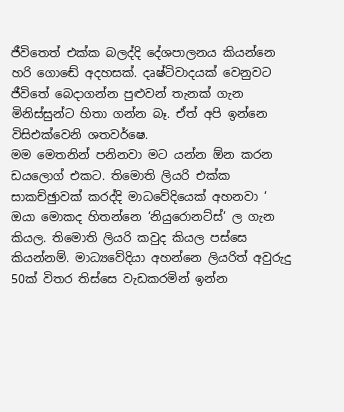ජීවිතෙත් එක්ක බලද්දි දේශපාලනය කියන්නෙ හරි ගොඬේ අදහසක්. දෘෂ්ටිවාදයක් වෙනුවට ජීවිතේ බෙදාගන්න පුළුවන් තැනක් ගැන මිනිස්සුන්ට හිතා ගන්න බෑ. ඒත් අපි ඉන්නෙ විසිඑක්වෙනි ශතවර්ෂෙ.
මම මෙතනින් පනිනවා මට යන්න ඕන කරන ඩයලොග් එකට. තිමොති ලියරි එක්ක සාකච්ඡුාවක් කරද්දි මාධවේදියෙක් අහනවා ‘ ඔයා මොකද හිතන්නෙ ‘නියුරොනට්ස්‘ ල ගැන කියල. තිමොති ලියරි කවුද කියල පස්සෙ කියන්නම්. මාධ්‍යවේදියා අහන්නෙ ලියරිත් අවුරුදු 50ක් විතර තිස්සෙ වැඩකරමින් ඉන්න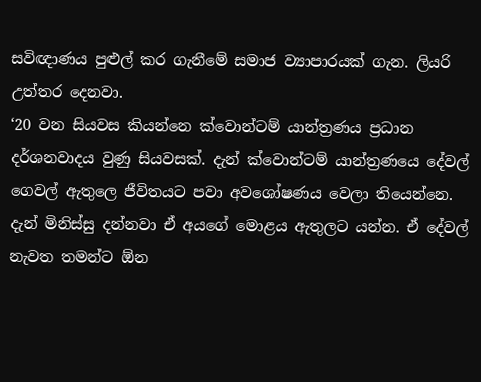සවිඥාණය පුළුල් කර ගැනීමේ සමාජ ව්‍යාපාරයක් ගැන. ලියරි උත්තර දෙනවා.
‘20 වන සියවස කියන්නෙ ක්වොන්ටම් යාන්ත්‍රණය ප්‍රධාන දර්ශනවාදය වුණු සියවසක්. දැන් ක්වොන්ටම් යාන්ත්‍රණයෙ දේවල් ගෙවල් ඇතුලෙ ජීවිතයට පවා අවශෝෂණය වෙලා තියෙන්නෙ. දැන් මිනිස්සු දන්නවා ඒ අයගේ මොළය ඇතුලට යන්න. ඒ දේවල් නැවත තමන්ට ඕන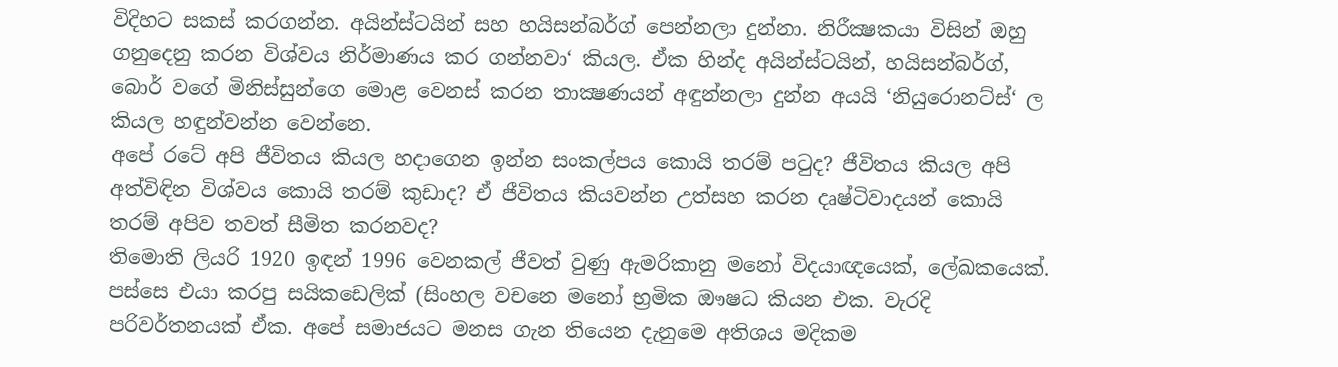විදිහට සකස් කරගන්න. අයින්ස්ටයින් සහ හයිසන්බර්ග් පෙන්නලා දුන්නා. නිරීක්‍ෂකයා විසින් ඔහු ගනුදෙනු කරන විශ්වය නිර්මාණය කර ගන්නවා‘ කියල. ඒක හින්ද අයින්ස්ටයින්, හයිසන්බර්ග්, බොර් වගේ මිනිස්සුන්ගෙ මොළ වෙනස් කරන තාක්‍ෂණයන් අඳුන්නලා දුන්න අයයි ‘නියුරොනට්ස්‘ ල කියල හඳුන්වන්න වෙන්නෙ.
අපේ රටේ අපි ජීවිතය කියල හදාගෙන ඉන්න සංකල්පය කොයි තරම් පටුද? ජීවිතය කියල අපි අත්විඳින විශ්වය කොයි තරම් කුඩාද? ඒ ජීවිතය කියවන්න උත්සහ කරන දෘෂ්ටිවාදයන් කොයි තරම් අපිව තවත් සීමිත කරනවද?
තිමොති ලියරි 1920 ඉඳන් 1996 වෙනකල් ජීවත් වුණු ඇමරිකානු මනෝ විදයාඥයෙක්, ලේඛකයෙක්. පස්සෙ එයා කරපු සයිකඩෙලික් (සිංහල වචනෙ මනෝ භ්‍රමික ඖෂධ කියන එක. වැරදි පරිවර්තනයක් ඒක. අපේ සමාජයට මනස ගැන තියෙන දැනුමෙ අතිශය මදිකම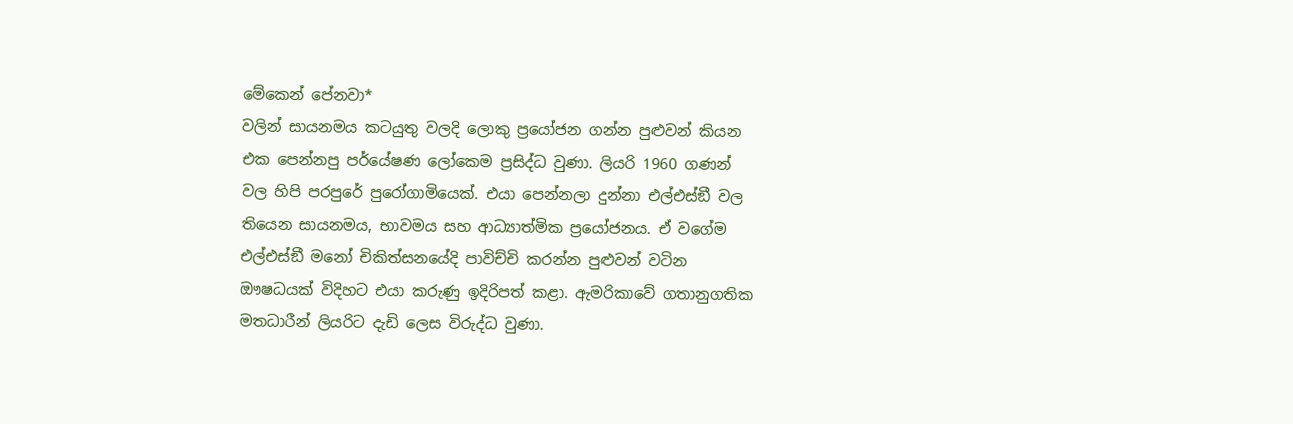මේකෙන් පේනවා*
වලින් සායනමය කටයුතු වලදි ලොකු ප්‍රයෝජන ගන්න පුළුවන් කියන එක පෙන්නපු පර්යේෂණ ලෝකෙම ප්‍රසිද්ධ වුණා. ලියරි 1960 ගණන් වල හිපි පරපුරේ පුරෝගාමියෙක්. එයා පෙන්නලා දුන්නා එල්එස්ඞී වල තියෙන සායනමය, භාවමය සහ ආධ්‍යාත්මික ප්‍රයෝජනය. ඒ වගේම එල්එස්ඞී මනෝ චිකිත්සනයේදි පාවිච්චි කරන්න පුළුවන් වටින ඖෂධයක් විදිහට එයා කරුණු ඉදිරිපත් කළා. ඇමරිකාවේ ගතානුගතික මතධාරීන් ලියරිට දැඩි ලෙස විරුද්ධ වුණා.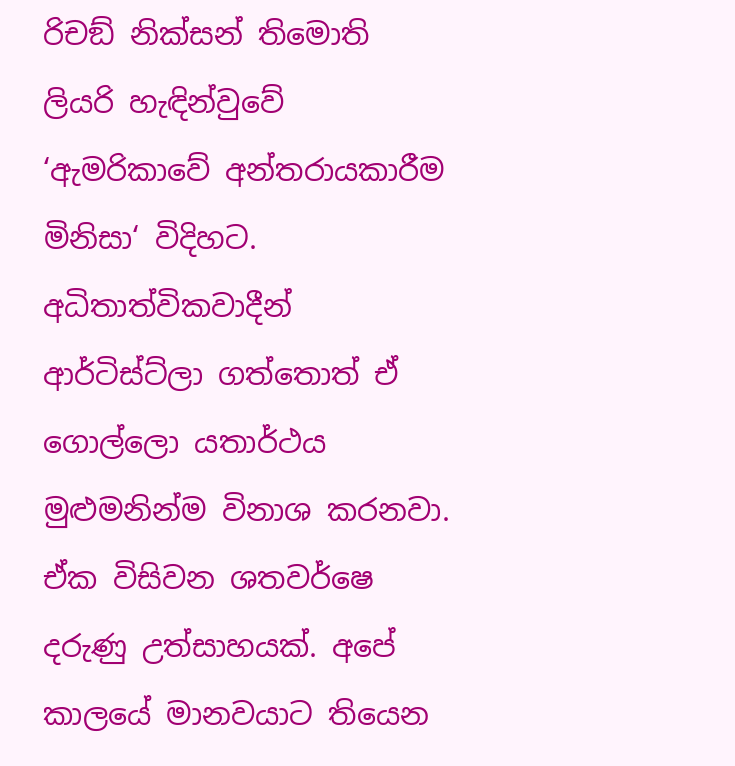රිචඞ් නික්සන් තිමොති ලියරි හැඳින්වුවේ ‘ඇමරිකාවේ අන්තරායකාරීම මිනිසා‘ විදිහට.
අධිතාත්විකවාදීන් ආර්ටිස්ට්ලා ගත්තොත් ඒ ගොල්ලො යතාර්ථය මුළුමනින්ම විනාශ කරනවා. ඒක විසිවන ශතවර්ෂෙ දරුණු උත්සාහයක්. අපේ කාලයේ මානවයාට තියෙන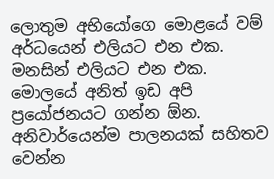ලොතුම අභියෝගෙ මොළයේ වම් අර්ධයෙන් එලියට එන එක. මනසින් එලියට එන එක. මොලයේ අනිත් ඉඩ අපි ප්‍රයෝජනයට ගන්න ඕන. අනිවාර්යෙන්ම පාලනයක් සහිතව වෙන්න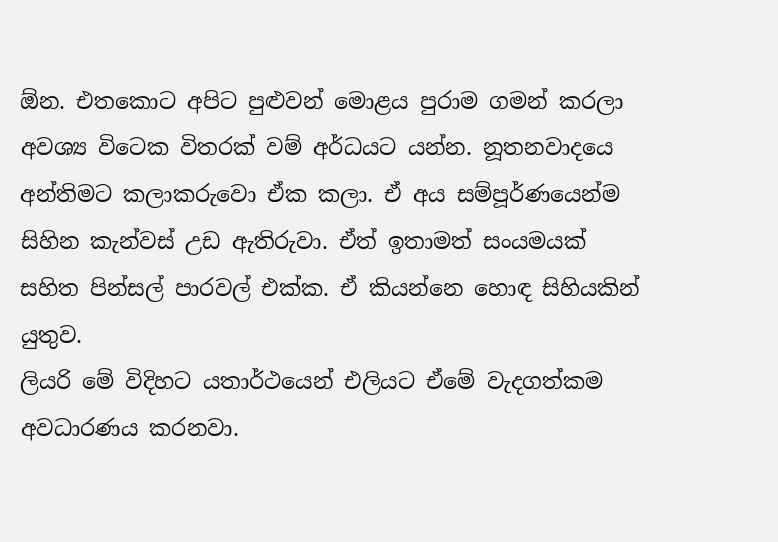ඕන. එතකොට අපිට පුළුවන් මොළය පුරාම ගමන් කරලා අවශ්‍ය විටෙක විතරක් වම් අර්ධයට යන්න. නූතනවාදයෙ අන්තිමට කලාකරුවො ඒක කලා. ඒ අය සම්පූර්ණයෙන්ම සිහින කැන්වස් උඩ ඇතිරුවා. ඒත් ඉතාමත් සංයමයක් සහිත පින්සල් පාරවල් එක්ක. ඒ කියන්නෙ හොඳ සිහියකින් යුතුව.
ලියරි මේ විදිහට යතාර්ථයෙන් එලියට ඒමේ වැදගත්කම අවධාරණය කරනවා.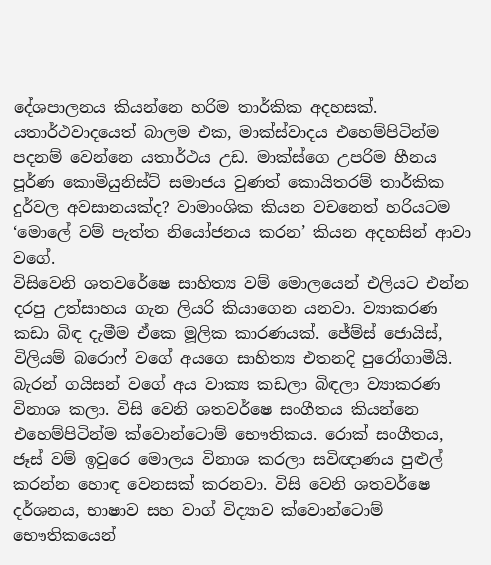දේශපාලනය කියන්නෙ හරිම තාර්කික අදහසක්. යතාර්ථවාදයෙත් බාලම එක, මාක්ස්වාදය එහෙම්පිටින්ම පදනම් වෙන්නෙ යතාර්ථය උඩ. මාක්ස්ගෙ උපරිම හීනය පූර්ණ කොමියුනිස්ට් සමාජය වුණත් කොයිතරම් තාර්කික දුර්වල අවසානයක්ද? වාමාංශික කියන වචනෙත් හරියටම ‘මොලේ වම් පැත්ත නියෝජනය කරන’ කියන අදහසින් ආවා වගේ.
විසිවෙනි ශතවරේෂෙ සාහිත්‍ය වම් මොලයෙන් එලියට එන්න දරපු උත්සාහය ගැන ලියරි කියාගෙන යනවා. ව්‍යාකරණ කඩා බිඳ දැමීම ඒකෙ මූලික කාරණයක්. ජේම්ස් ජොයිස්, විලියම් බරොෆ් වගේ අයගෙ සාහිත්‍ය එතනදි පුරෝගාමීයි. බැරන් ගයිසන් වගේ අය වාක්‍ය කඩලා බිඳලා ව්‍යාකරණ විනාශ කලා. විසි වෙනි ශතවර්ෂෙ සංගීතය කියන්නෙ එහෙම්පිටින්ම ක්වොන්ටොම් භෞතිකය. රොක් සංගීතය, ජෑස් වම් ඉවුරෙ මොලය විනාශ කරලා සවිඥාණය පුළුල් කරන්න හොඳ වෙනසක් කරනවා. විසි වෙනි ශතවර්ෂෙ දර්ශනය, භාෂාව සහ වාග් විද්‍යාව ක්වොන්ටොම් භෞතිකයෙන්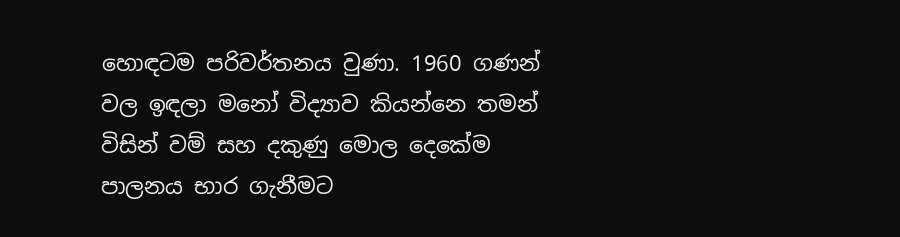හොඳටම පරිවර්තනය වුණා. 1960 ගණන් වල ඉඳලා මනෝ විද්‍යාව කියන්නෙ තමන් විසින් වම් සහ දකුණු මොල දෙකේම පාලනය භාර ගැනීමට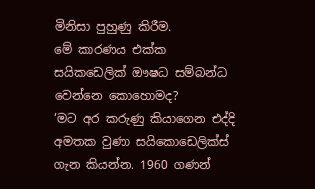මිනිසා පුහුණු කිරීම.
මේ කාරණය එක්ක සයිකඩෙලික් ඖෂධ සම්බන්ධ වෙන්නෙ කොහොමද?
‘මට අර කරුණු කියාගෙන එද්දි අමතක වුණා සයිකොඩෙලික්ස් ගැන කියන්න. 1960 ගණන්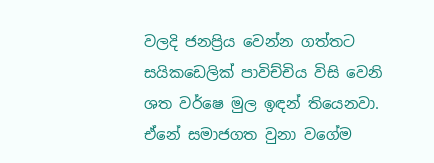වලදි ජනප්‍රිය වෙන්න ගත්තට සයිකඩෙලික් පාවිච්චිය විසි වෙනි ශත වර්ෂෙ මුල ඉඳන් තියෙනවා. ඒනේ සමාජගත වුනා වගේම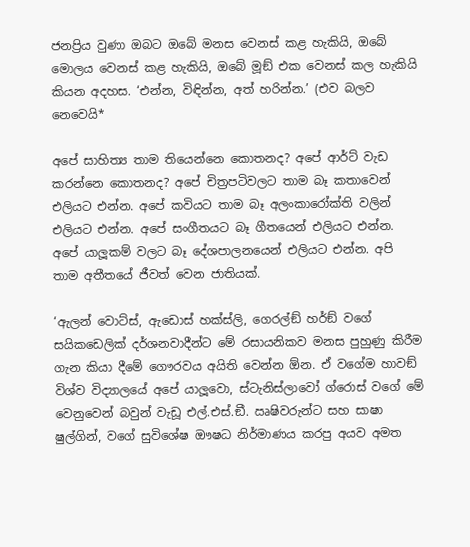ජනප්‍රිය වුණා ඔබට ඔබේ මනස වෙනස් කළ හැකියි, ඔබේ මොලය වෙනස් කළ හැකියි, ඔබේ මූඞ් එක වෙනස් කල හැකියි කියන අදහස. ‘එන්න, විඳින්න, අත් හරින්න.’ (එව බලව නෙවෙයි*

අපේ සාහිත්‍ය තාම තියෙන්නෙ කොතනද? අපේ ආර්ට් වැඩ කරන්නෙ කොතනද? අපේ චිත්‍රපටිවලට තාම බෑ කතාවෙන් එලියට එන්න. අපේ කවියට තාම බෑ අලංකාරෝක්ති වලින් එලියට එන්න. අපේ සංගීතයට බෑ ගීතයෙන් එලියට එන්න. අපේ යාලූකම් වලට බෑ දේශපාලනයෙන් එලියට එන්න. අපි තාම අතීතයේ ජීවත් වෙන ජාතියක්.

‘ඇලන් වොට්ස්, ඇඩොස් හක්ස්ලි, ගෙරල්ඞ් හර්ඞ් වගේ සයිකඩෙලික් දර්ශනවාදීන්ට මේ රසායනිකව මනස පුහුණු කිරීම ගැන කියා දීමේ ගෞරවය අයිති වෙන්න ඕන. ඒ වගේම හාවඞ් විශ්ව විද්‍යාලයේ අපේ යාලූවො, ස්ටැනිස්ලාවෝ ග්රොස් වගේ මේ වෙනුවෙන් බවුන් වැඩූ එල්.එස්.ඞී. ඍෂිවරුන්ට සහ සාෂා ෂුල්ගින්, වගේ සුවිශේෂ ඖෂධ නිර්මාණය කරපු අයව අමත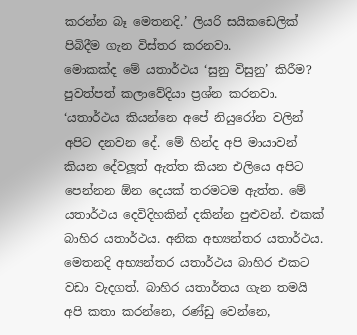කරන්න බෑ මෙතනදි.’ ලියරි සයිකඩෙලික් පිබිදීම ගැන විස්තර කරනවා.
මොකක්ද මේ යතාර්ථය ‘සුනු විසුනු’ කිරීම?
පුවත්පත් කලාවේදියා ප්‍රශ්න කරනවා.
‘යතාර්ථය කියන්නෙ අපේ නියුරෝන වලින් අපිට දනවන දේ. මේ හින්ද අපි මායාවන් කියන දේවලූත් ඇත්ත කියන එලියෙ අපිට පෙන්නන ඕන දෙයක් තරමටම ඇත්ත. මේ යතාර්ථය දෙවිදිහකින් දකින්න පුළුවන්. එකක් බාහිර යතාර්ථය. අනික අභ්‍යන්තර යතාර්ථය. මෙතනදි අභ්‍යන්තර යතාර්ථය බාහිර එකට වඩා වැදගත්. බාහිර යතාර්තය ගැන තමයි අපි කතා කරන්නෙ, රණ්ඩු වෙන්නෙ,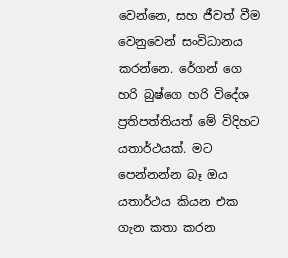වෙන්නෙ, සහ ජීවත් වීම වෙනුවෙන් සංවිධානය කරන්නෙ. රේගන් ගෙ හරි බුෂ්ගෙ හරි විදේශ ප්‍රතිපත්තියත් මේ විදිහට යතාර්ථයක්. මට පෙන්නන්න බෑ ඔය යතාර්ථය කියන එක ගැන කතා කරන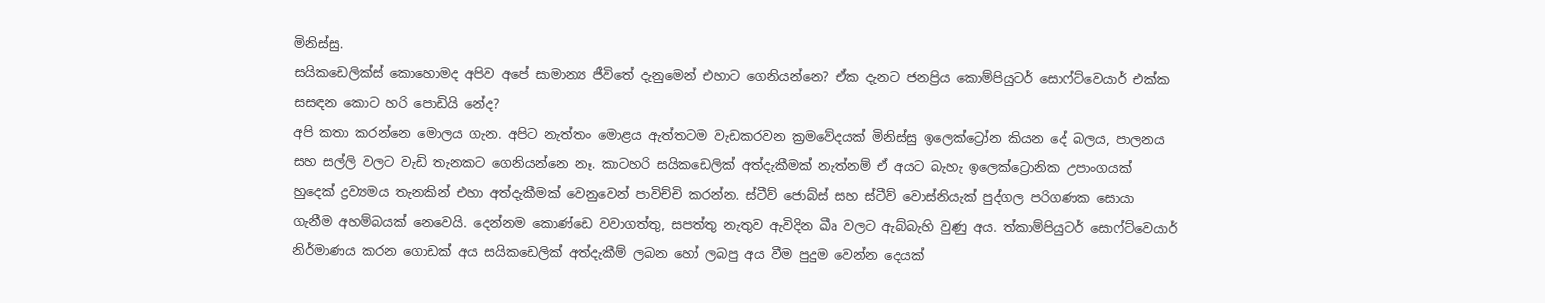මිනිස්සු.
සයිකඩෙලික්ස් කොහොමද අපිව අපේ සාමාන්‍ය ජීවිතේ දැනුමෙන් එහාට ගෙනියන්නෙ? ඒක දැනට ජනප්‍රිය කොම්පියුටර් සොෆ්ට්වෙයාර් එක්ක සසඳන කොට හරි පොඩියි නේද?
අපි කතා කරන්නෙ මොලය ගැන. අපිට නැත්තං මොළය ඇත්තටම වැඩකරවන ක්‍රමවේදයක් මිනිස්සු ඉලෙක්ට්‍රෝන කියන දේ බලය, පාලනය සහ සල්ලි වලට වැඩි තැනකට ගෙනියන්නෙ නෑ. කාටහරි සයිකඩෙලික් අත්දැකීමක් නැත්නම් ඒ අයට බැහැ ඉලෙක්ට්‍රොනික උපාංගයක් හුදෙක් ද්‍රව්‍යමය තැනකින් එහා අත්දැකීමක් වෙනුවෙන් පාවිච්චි කරන්න. ස්ටීව් ජොබ්ස් සහ ස්ටීව් වොස්නියැක් පුද්ගල පරිගණක සොයා ගැනීම අහම්බයක් නෙවෙයි. දෙන්නම කොණ්ඩෙ වවාගත්තු, සපත්තු නැතුව ඇවිදින ඛීෘ වලට ඇබ්බැහි වුණු අය. ත්‍කාම්පියුටර් සොෆ්ට්වෙයාර් නිර්මාණය කරන ගොඩක් අය සයිකඩෙලික් අත්දැකීම් ලබන හෝ ලබපු අය වීම පුදුම වෙන්න දෙයක්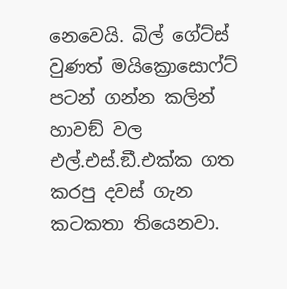නෙවෙයි. බිල් ගේට්ස් වුණත් මයික්‍රොසොෆ්ට් පටන් ගන්න කලින් හාවඞ් වල එල්.එස්.ඞී.එක්ක ගත කරපු දවස් ගැන කටකතා තියෙනවා.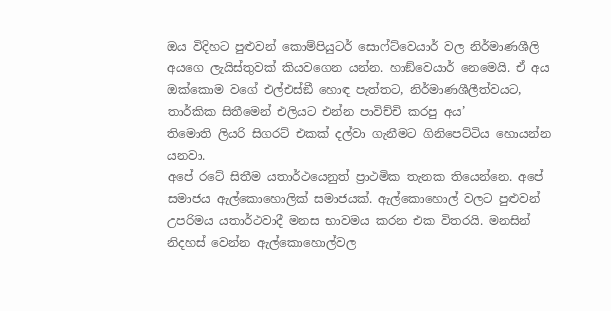ඔය විදිහට පුළුවන් කොම්පියුටර් සොෆ්ට්වෙයාර් වල නිර්මාණශීලි අයගෙ ලැයිස්තුවක් කියවගෙන යන්න. හාඞ්වෙයාර් නෙමෙයි. ඒ අය ඔක්කොම වගේ එල්එස්ඞී හොඳ පැත්තට, නිර්මාණශීලීත්වයට, තාර්කික සිතීමෙන් එලියට එන්න පාවිච්චි කරපු අය’
තිමොති ලියරි සිගරට් එකක් දල්වා ගැනීමට ගිනිපෙට්ටිය හොයන්න යනවා.
අපේ රටේ සිතීම යතාර්ථයෙනුත් ප්‍රාථමික තැනක තියෙන්නෙ. අපේ සමාජය ඇල්කොහොලික් සමාජයක්. ඇල්කොහොල් වලට පුළුවන් උපරිමය යතාර්ථවාදී මනස භාවමය කරන එක විතරයි. මනසින් නිදහස් වෙන්න ඇල්කොහොල්වල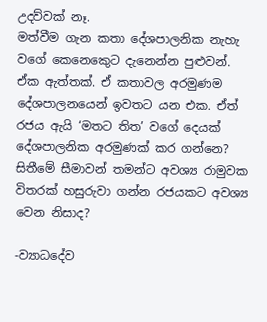උදව්වක් නෑ.
මත්වීම ගැන කතා දේශපාලනික නැහැ වගේ කෙනෙකෙුට දැනෙන්න පුළුවන්. ඒක ඇත්තක්. ඒ කතාවල අරමුණම දේශපාලනයෙන් ඉවතට යන එක. ඒත් රජය ඇයි ‘මතට තිත’ වගේ දෙයක් දේශපාලනික අරමුණක් කර ගන්නෙ? සිතීමේ සීමාවන් තමන්ට අවශ්‍ය රාමුවක විතරක් හසුරුවා ගන්න රජයකට අවශ්‍ය වෙන නිසාද?

-ව්‍යාධදේව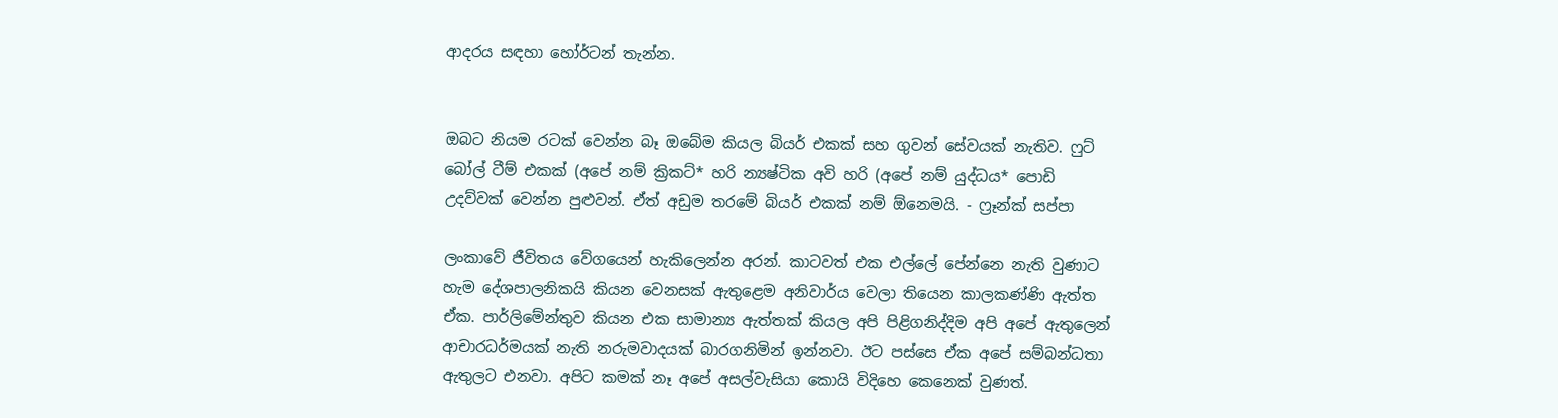ආදරය සඳහා හෝර්ටන් තැන්න.


ඔබට නියම රටක් වෙන්න බෑ ඔබේම කියල බියර් එකක් සහ ගුවන් සේවයක් නැතිව. ෆුට් බෝල් ටීම් එකක් (අපේ නම් ක්‍රිකට්* හරි න්‍යෂ්ටික අවි හරි (අපේ නම් යුද්ධය* පොඩි උදව්වක් වෙන්න පුළුවන්. ඒත් අඩුම තරමේ බියර් එකක් නම් ඕනෙමයි. - ෆ්‍රෑන්ක් සප්පා

ලංකාවේ ජීවිතය වේගයෙන් හැකිලෙන්න අරන්. කාටවත් එක එල්ලේ පේන්නෙ නැති වුණාට හැම දේශපාලනිකයි කියන වෙනසක් ඇතුළෙම අනිවාර්ය වෙලා තියෙන කාලකණ්ණි ඇත්ත ඒක. පාර්ලිමේන්තුව කියන එක සාමාන්‍ය ඇත්තක් කියල අපි පිළිගනිද්දිම අපි අපේ ඇතුලෙන් ආචාරධර්මයක් නැති නරුමවාදයක් බාරගනිමින් ඉන්නවා. ඊට පස්සෙ ඒක අපේ සම්බන්ධතා ඇතුලට එනවා. අපිට කමක් නෑ අපේ අසල්වැසියා කොයි විදිහෙ කෙනෙක් වුණත්.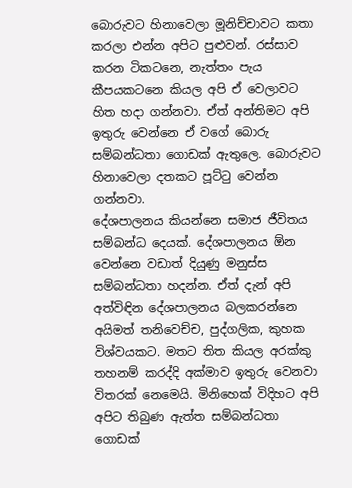බොරුවට හිනාවෙලා මූනිච්චාවට කතා කරලා එන්න අපිට පුළුවන්. රස්සාව කරන ටිකටනෙ, නැත්තං පැය කීපයකටනෙ කියල අපි ඒ වෙලාවට හිත හදා ගන්නවා. ඒත් අන්තිමට අපි ඉතුරු වෙන්නෙ ඒ වගේ බොරු සම්බන්ධතා ගොඩක් ඇතුලෙ. බොරුවට හිනාවෙලා දතකට පූට්ටු වෙන්න ගන්නවා.
දේශපාලනය කියන්නෙ සමාජ ජීවිතය සම්බන්ධ දෙයක්. දේශපාලනය ඕන වෙන්නෙ වඩාත් දියුණු මනුස්ස සම්බන්ධතා හදන්න. ඒත් දැන් අපි අත්විඳින දේශපාලනය බලකරන්නෙ අයිමත් තනිවෙච්ච, පුද්ගලික, කුහක විශ්වයකට. මතට තිත කියල අරක්කු තහනම් කරද්දි අක්මාව ඉතුරු වෙනවා විතරක් නෙමෙයි. මිනිහෙක් විදිහට අපි අපිට තිබුණ ඇත්ත සම්බන්ධතා ගොඩක්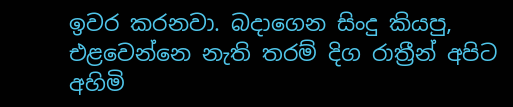ඉවර කරනවා. බදාගෙන සිංදු කියපු, එළවෙන්නෙ නැති තරම් දිග රාත්‍රීන් අපිට අහිමි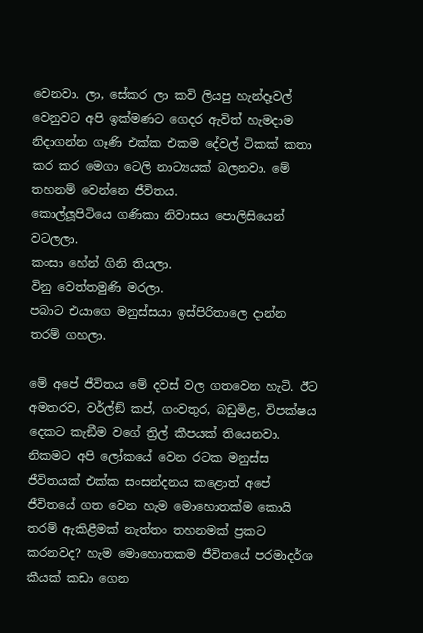වෙනවා. ලා, සේකර ලා කවි ලියපු හැන්දෑවල් වෙනුවට අපි ඉක්මණට ගෙදර ඇවිත් හැමදාම නිදාගන්න ගෑණි එක්ක එකම දේවල් ටිකක් කතා කර කර මෙගා ටෙලි නාට්‍යයක් බලනවා. මේ තහනම් වෙන්නෙ ජීවිතය.
කොල්ලූපිටියෙ ගණිකා නිවාසය පොලිසියෙන් වටලලා.
කංසා හේන් ගිනි තියලා.
විනු වෙත්තමුණි මරලා.
පබාට එයාගෙ මනුස්සයා ඉස්පිරිතාලෙ දාන්න තරම් ගහලා.

මේ අපේ ජීවිතය මේ දවස් වල ගතවෙන හැටි. ඊට අමතරව, වර්ල්ඞ් කප්, ගංවතුර, බඩුමිළ, විපක්ෂය දෙකට කැඞීම වගේ ත්‍රිල් කීපයක් තියෙනවා. නිකමට අපි ලෝකයේ වෙන රටක මනුස්ස ජීවිතයක් එක්ක සංසන්දනය කළොත් අපේ ජීවිතයේ ගත වෙන හැම මොහොතක්ම කොයි තරම් ඇකිළීමක් නැත්තං තහනමක් ප්‍රකට කරනවද? හැම මොහොතකම ජීවිතයේ පරමාදර්ශ කීයක් කඩා ගෙන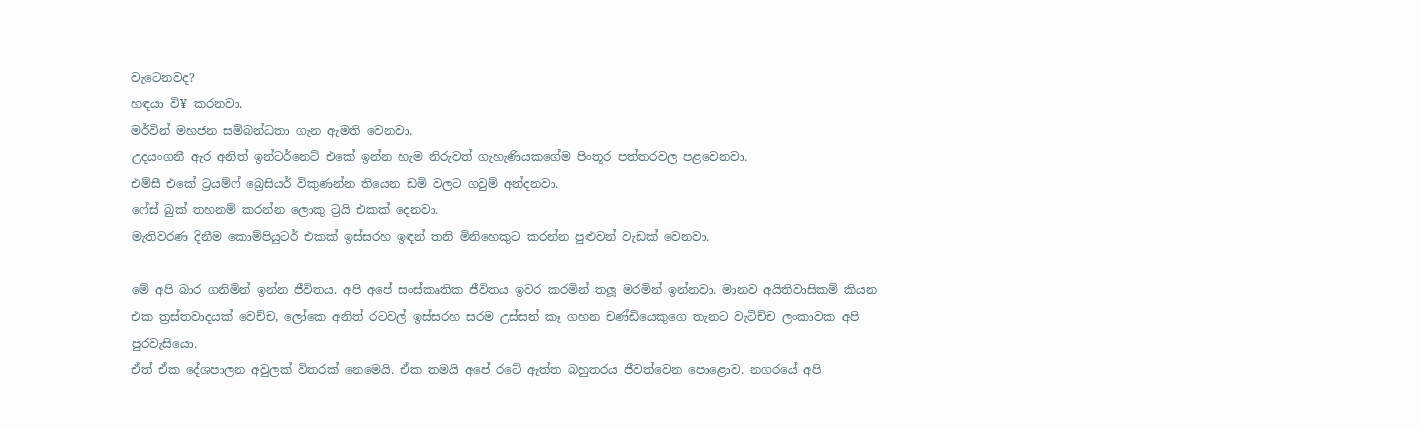වැටෙනවද?
හඳයා වි¥ කරනවා.
මර්වින් මහජන සම්බන්ධතා ගැන ඇමති වෙනවා.
උදයංගනී ඇර අනිත් ඉන්ටර්නෙට් එකේ ඉන්න හැම නිරුවත් ගැහැණියකගේම පිංතූර පත්තරවල පළවෙනවා.
එම්සී එකේ ට්‍රයම්ෆ් බ්‍රෙසියර් විකුණන්න තියෙන ඩමි වලට ගවුම් අන්දනවා.
ෆේස් බුක් තහනම් කරන්න ලොකු ට්‍රයි එකක් දෙනවා.
මැතිවරණ දිනීම කොම්පියුටර් එකක් ඉස්සරහ ඉඳන් තනි මිනිහෙකුට කරන්න පුළුවන් වැඩක් වෙනවා.

මේ අපි බාර ගනිමින් ඉන්න ජීවිතය. අපි අපේ සංස්කෘතික ජීවිතය ඉවර කරමින් තලූ මරමින් ඉන්නවා. මානව අයිතිවාසිකම් කියන එක ත්‍රස්තවාදයක් වෙච්ච, ලෝකෙ අනිත් රටවල් ඉස්සරහ සරම උස්සන් කෑ ගහන චණ්ඩියෙකුගෙ තැනට වැටිච්ච ලංකාවක අපි පුරවැසියො.
ඒත් ඒක දේශපාලන අවුලක් විතරක් නෙමෙයි. ඒක තමයි අපේ රටේ ඇත්ත බහුතරය ජීවත්වෙන පොළොව. නගරයේ අපි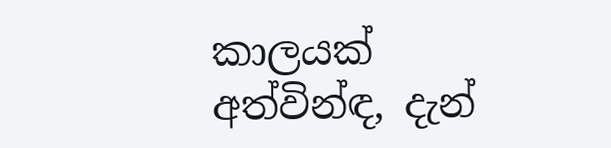කාලයක් අත්වින්ඳ, දැන්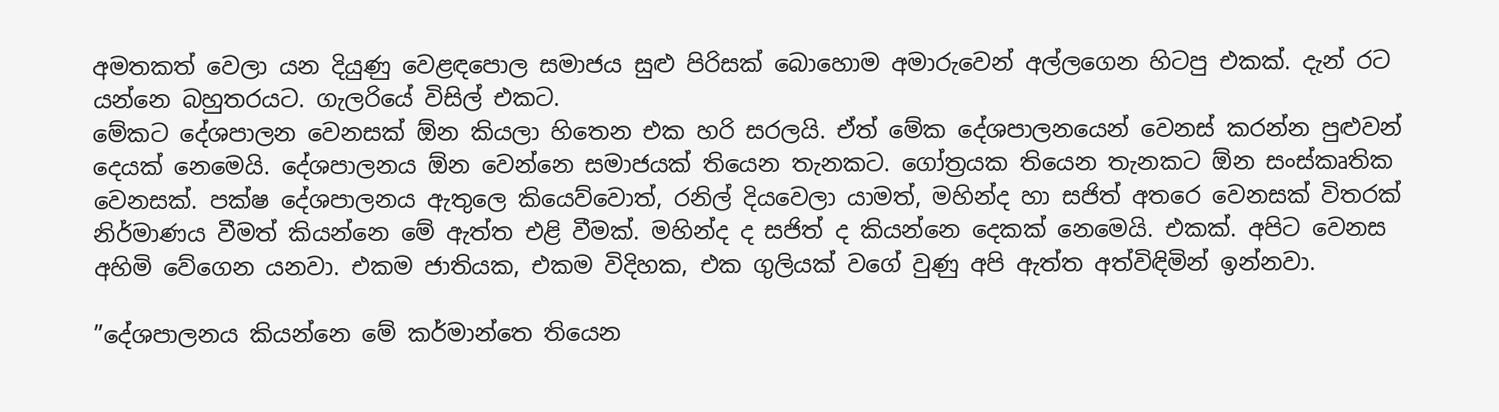අමතකත් වෙලා යන දියුණු වෙළඳපොල සමාජය සුළු පිරිසක් බොහොම අමාරුවෙන් අල්ලගෙන හිටපු එකක්. දැන් රට යන්නෙ බහුතරයට. ගැලරියේ විසිල් එකට.
මේකට දේශපාලන වෙනසක් ඕන කියලා හිතෙන එක හරි සරලයි. ඒත් මේක දේශපාලනයෙන් වෙනස් කරන්න පුළුවන් දෙයක් නෙමෙයි. දේශපාලනය ඕන වෙන්නෙ සමාජයක් තියෙන තැනකට. ගෝත්‍රයක තියෙන තැනකට ඕන සංස්කෘතික වෙනසක්. පක්ෂ දේශපාලනය ඇතුලෙ කියෙව්වොත්, රනිල් දියවෙලා යාමත්, මහින්ද හා සජිත් අතරෙ වෙනසක් විතරක් නිර්මාණය වීමත් කියන්නෙ මේ ඇත්ත එළි වීමක්. මහින්ද ද සජිත් ද කියන්නෙ දෙකක් නෙමෙයි. එකක්. අපිට වෙනස අහිමි වේගෙන යනවා. එකම ජාතියක, එකම විදිහක, එක ගුලියක් වගේ වුණු අපි ඇත්ත අත්විඳිමින් ඉන්නවා.

”දේශපාලනය කියන්නෙ මේ කර්මාන්තෙ තියෙන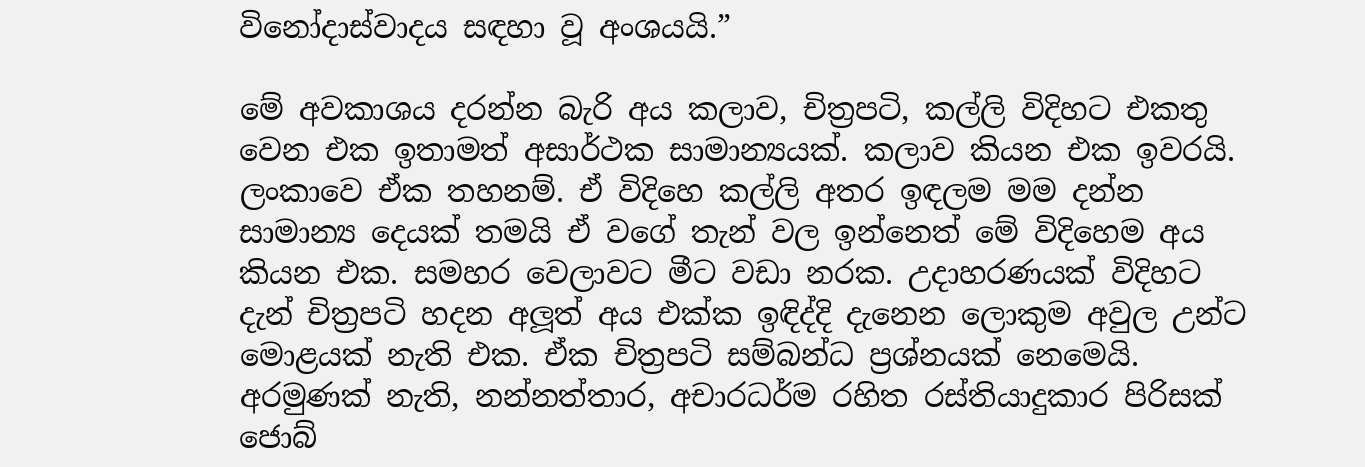විනෝදාස්වාදය සඳහා වූ අංශයයි.”

මේ අවකාශය දරන්න බැරි අය කලාව, චිත්‍රපටි, කල්ලි විදිහට එකතු වෙන එක ඉතාමත් අසාර්ථක සාමාන්‍යයක්. කලාව කියන එක ඉවරයි. ලංකාවෙ ඒක තහනම්. ඒ විදිහෙ කල්ලි අතර ඉඳලම මම දන්න සාමාන්‍ය දෙයක් තමයි ඒ වගේ තැන් වල ඉන්නෙත් මේ විදිහෙම අය කියන එක. සමහර වෙලාවට මීට වඩා නරක. උදාහරණයක් විදිහට දැන් චිත්‍රපටි හදන අලූත් අය එක්ක ඉඳිද්දි දැනෙන ලොකුම අවුල උන්ට මොළයක් නැති එක. ඒක චිත්‍රපටි සම්බන්ධ ප්‍රශ්නයක් නෙමෙයි. අරමුණක් නැති, නන්නත්තාර, අචාරධර්ම රහිත රස්තියාදුකාර පිරිසක් ජොබ්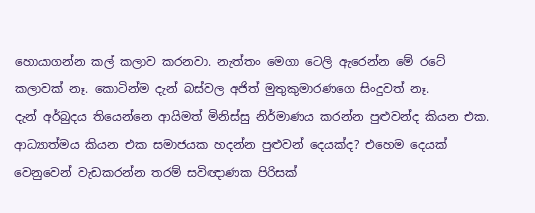හොයාගන්න කල් කලාව කරනවා. නැත්තං මෙගා ටෙලි ඇරෙන්න මේ රටේ කලාවක් නෑ. කොටින්ම දැන් බස්වල අජිත් මුතුකුමාරණගෙ සිංදුවත් නෑ.
දැන් අර්බුදය තියෙන්නෙ ආයිමත් මිනිස්සු නිර්මාණය කරන්න පුළුවන්ද කියන එක. ආධ්‍යාත්මය කියන එක සමාජයක හදන්න පුළුවන් දෙයක්ද? එහෙම දෙයක් වෙනුවෙන් වැඩකරන්න තරම් සවිඥාණක පිරිසක්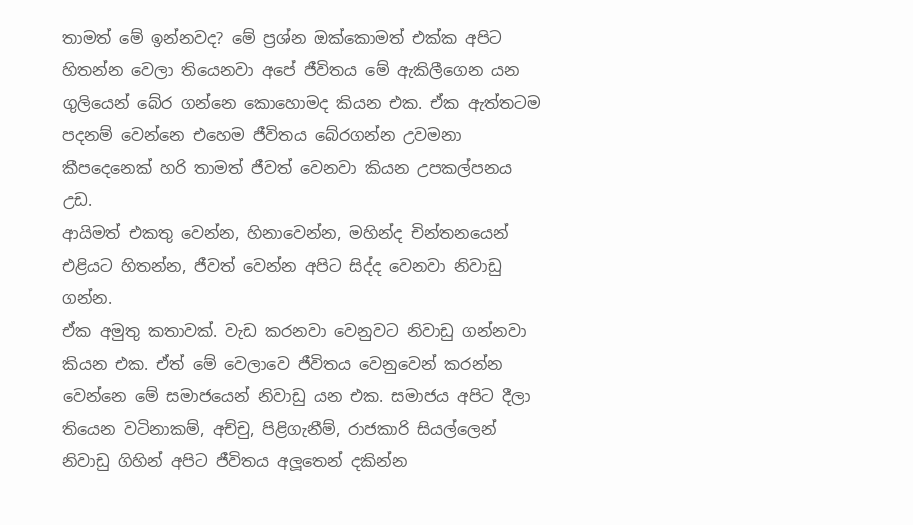තාමත් මේ ඉන්නවද? මේ ප්‍රශ්න ඔක්කොමත් එක්ක අපිට හිතන්න වෙලා තියෙනවා අපේ ජීවිතය මේ ඇකිලීගෙන යන ගුලියෙන් බේර ගන්නෙ කොහොමද කියන එක. ඒක ඇත්තටම පදනම් වෙන්නෙ එහෙම ජීවිතය බේරගන්න උවමනා කීපදෙනෙක් හරි තාමත් ජීවත් වෙනවා කියන උපකල්පනය උඩ.
ආයිමත් එකතු වෙන්න, හිනාවෙන්න, මහින්ද චින්තනයෙන් එළියට හිතන්න, ජීවත් වෙන්න අපිට සිද්ද වෙනවා නිවාඩු ගන්න.
ඒක අමුතු කතාවක්. වැඩ කරනවා වෙනුවට නිවාඩු ගන්නවා කියන එක. ඒත් මේ වෙලාවෙ ජීවිතය වෙනුවෙන් කරන්න වෙන්නෙ මේ සමාජයෙන් නිවාඩු යන එක. සමාජය අපිට දීලා තියෙන වටිනාකම්, අච්චු, පිළිගැනීම්, රාජකාරි සියල්ලෙන් නිවාඩු ගිහින් අපිට ජීවිතය අලූතෙන් දකින්න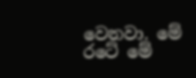වෙනවා. මේ රටේ මේ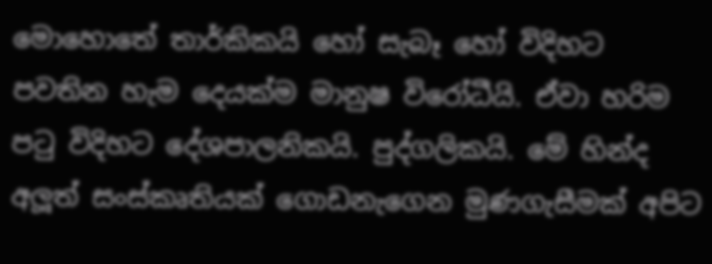මොහොතේ තාර්කිකයි හෝ සැබෑ හෝ විදිහට පවතින හැම දෙයක්ම මානුෂ විරෝධීයි. ඒවා හරිම පටු විදිහට දේශපාලනිකයි. පුද්ගලිකයි. මේ හින්ද අලූත් සංස්කෘතියක් ගොඩනැගෙන මුණගැසීමක් අපිට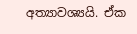අත්‍යාවශ්‍යයි. ඒක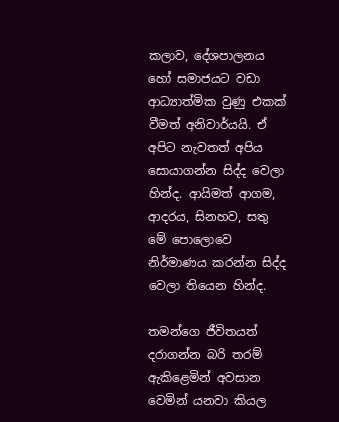කලාව, දේශපාලනය හෝ සමාජයට වඩා ආධ්‍යාත්මික වුණු එකක් වීමත් අනිවාර්යයි. ඒ අපිට නැවතත් අපිය සොයාගන්න සිද්ද වෙලා හින්ද. ආයිමත් ආගම, ආදරය, සිනහව, සතු මේ පොලොවෙ නිර්මාණය කරන්න සිද්ද වෙලා තියෙන හින්ද.

තමන්ගෙ ජීවිතයත් දරාගන්න බරි තරම් ඇකිළෙමින් අවසාන වෙමින් යනවා කියල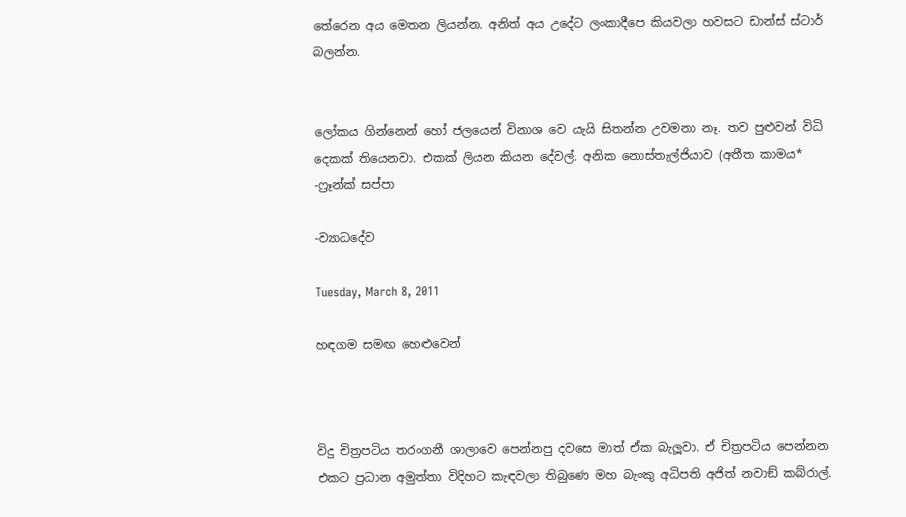තේරෙන අය මෙතන ලියන්න. අනිත් අය උදේට ලංකාදීපෙ කියවලා හවසට ඩාන්ස් ස්ටාර් බලන්න.


ලෝකය ගින්නෙන් හෝ ජලයෙන් විනාශ වෙ යැයි සිතන්න උවමනා නෑ. තව පුළුවන් විධි දෙකක් තියෙනවා. එකක් ලියන කියන දේවල්. අනික නොස්තැල්ජියාව (අතීත කාමය*
-ෆ්‍රෑන්ක් සප්පා

-ව්‍යාධදේව

Tuesday, March 8, 2011

හඳගම සමඟ හෙළුවෙන්



විදු චිත්‍රපටිය තරංගනී ශාලාවෙ පෙන්නපු දවසෙ මාත් ඒක බැලූවා. ඒ චිත්‍රපටිය පෙන්නන එකට ප්‍රධාන අමුත්තා විදිහට කැඳවලා තිබුණෙ මහ බැංකු අධිපති අජිත් නවාඞ් කබ්රාල්.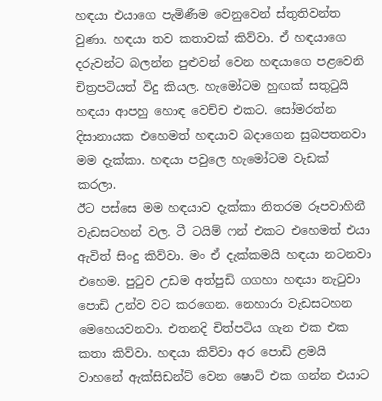හඳයා එයාගෙ පැමිණීම වෙනුවෙන් ස්තුතිවන්ත වුණා. හඳයා තව කතාවක් කිව්වා. ඒ හඳයාගෙ දරුවන්ට බලන්න පුළුවන් වෙන හඳයාගෙ පළවෙනි චිත්‍රපටියත් විදු කියල. හැමෝටම හුඟක් සතුටුයි හඳයා ආපහු හොඳ වෙච්ච එකට. සෝමරත්න දිසානායක එහෙමත් හඳයාව බදාගෙන සුබපතනවා මම දැක්කා. හඳයා පවුලෙ හැමෝටම වැඩක් කරලා.
ඊට පස්සෙ මම හඳයාව දැක්කා නිතරම රූපවාහිනී වැඩසටහන් වල. ටී ටයිම් ෆන් එකට එහෙමත් එයා ඇවිත් සිංදු කිව්වා. මං ඒ දැක්කමයි හඳයා නටනවා එහෙම. පුටුව උඩම අත්පුඩි ගගහා හඳයා නැටුවා පොඩි උන්ව වට කරගෙන. නෙහාරා වැඩසටහන මෙහෙයවනවා. එතනදි චිත්පටිය ගැන එක එක කතා කිව්වා. හඳයා කිව්වා අර පොඩි ළමයි වාහනේ ඇක්සිඩන්ට් වෙන ෂොට් එක ගන්න එයාට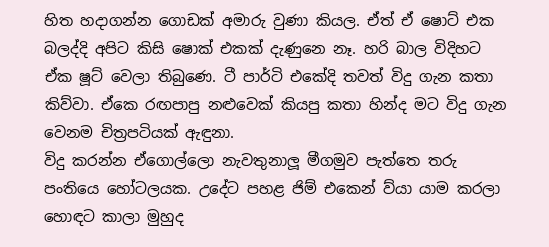හිත හදාගන්න ගොඩක් අමාරු වුණා කියල. ඒත් ඒ ෂොට් එක බලද්දි අපිට කිසි ෂොක් එකක් දැණුනෙ නෑ. හරි බාල විදිහට ඒක ෂූට් වෙලා තිබුණෙ. ටී පාර්ටි එකේදි තවත් විදු ගැන කතා කිව්වා. ඒකෙ රඟපාපු නළුවෙක් කියපු කතා හින්ද මට විදු ගැන වෙනම චිත්‍රපටියක් ඇඳුනා.
විදු කරන්න ඒගොල්ලො නැවතුනාලූ මීගමුව පැත්තෙ තරු පංතියෙ හෝටලයක. උදේට පහළ ජිම් එකෙන් ව්යා යාම කරලා හොඳට කාලා මුහුද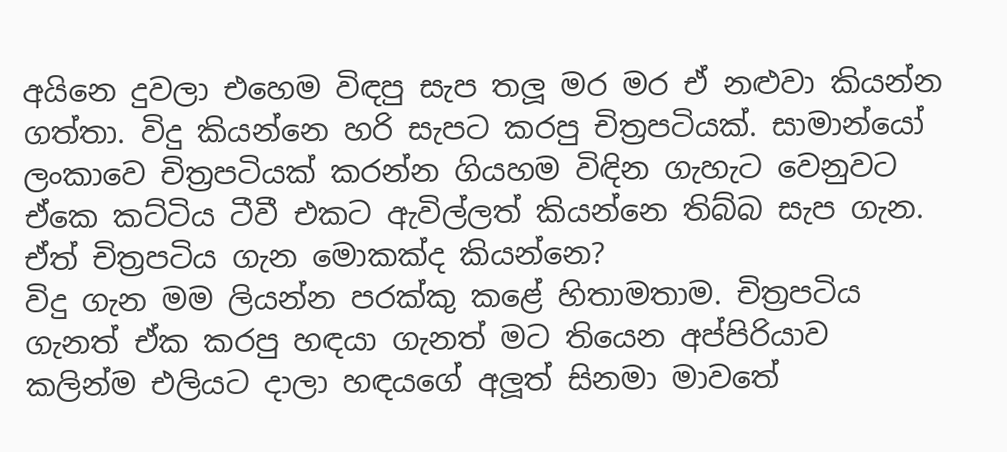අයිනෙ දුවලා එහෙම විඳපු සැප තලූ මර මර ඒ නළුවා කියන්න ගත්තා. විදු කියන්නෙ හරි සැපට කරපු චිත්‍රපටියක්. සාමාන්යෝ ලංකාවෙ චිත්‍රපටියක් කරන්න ගියහම විඳින ගැහැට වෙනුවට ඒකෙ කට්ටිය ටීවී එකට ඇවිල්ලත් කියන්නෙ තිබ්බ සැප ගැන. ඒත් චිත්‍රපටිය ගැන මොකක්ද කියන්නෙ?
විදු ගැන මම ලියන්න පරක්කු කළේ හිතාමතාම. චිත්‍රපටිය ගැනත් ඒක කරපු හඳයා ගැනත් මට තියෙන අප්පිරියාව කලින්ම එලියට දාලා හඳයගේ අලූත් සිනමා මාවතේ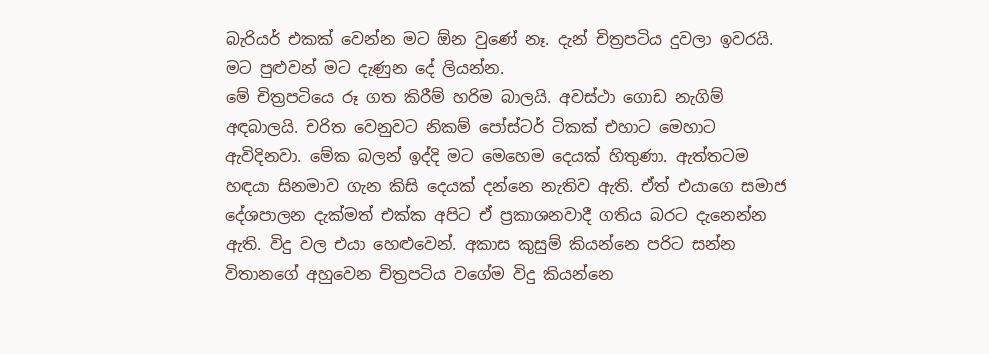බැරියර් එකක් වෙන්න මට ඕන වුණේ නෑ. දැන් චිත්‍රපටිය දුවලා ඉවරයි. මට පුළුවන් මට දැණුන දේ ලියන්න.
මේ චිත්‍රපටියෙ රූ ගත කිරීම් හරිම බාලයි. අවස්ථා ගොඩ නැගිම් අඳබාලයි. චරිත වෙනුවට නිකම් පෝස්ටර් ටිකක් එහාට මෙහාට ඇවිදිනවා. මේක බලන් ඉද්දි මට මෙහෙම දෙයක් හිතුණා. ඇත්තටම හඳයා සිනමාව ගැන කිසි දෙයක් දන්නෙ නැතිව ඇති. ඒත් එයාගෙ සමාජ දේශපාලන දැක්මත් එක්ක අපිට ඒ ප්‍රකාශනවාදී ගතිය බරට දැනෙන්න ඇති. විදු වල එයා හෙළුවෙන්. අකාස කුසුම් කියන්නෙ පරිට සන්න විතානගේ අහුවෙන චිත්‍රපටිය වගේම විදු කියන්නෙ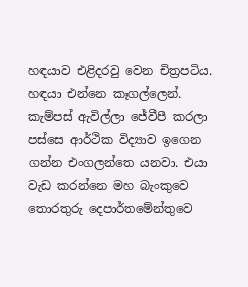හඳයාව එළිදරවු වෙන චිත්‍රපටිය.
හඳයා එන්නෙ කෑගල්ලෙන්. කැම්පස් ඇවිල්ලා ජේවීපී කරලා පස්සෙ ආර්ථික විද්‍යාව ඉගෙන ගන්න එංගලන්තෙ යනවා. එයා වැඩ කරන්නෙ මහ බැංකුවෙ තොරතුරු දෙපාර්තමේන්තුවෙ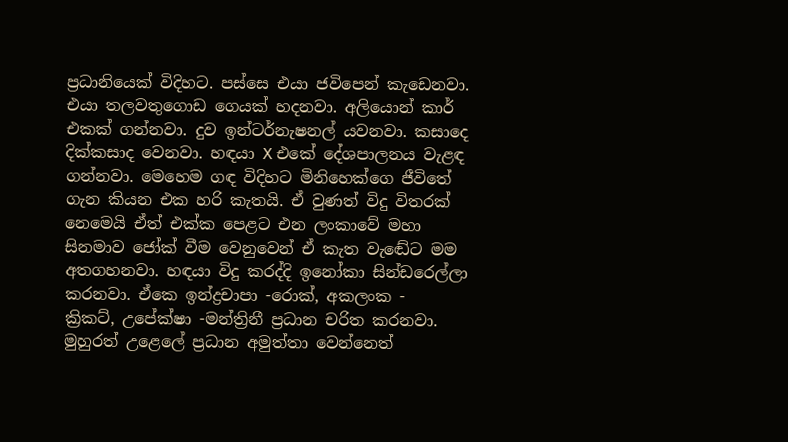ප්‍රධානියෙක් විදිහට. පස්සෙ එයා ජවිපෙන් කැඩෙනවා. එයා තලවතුගොඩ ගෙයක් හදනවා. අලියොන් කාර් එකක් ගන්නවා. දුව ඉන්ටර්නැෂනල් යවනවා. කසාදෙ දික්කසාද වෙනවා. හඳයා X එකේ දේශපාලනය වැළඳ ගන්නවා. මෙහෙම ගඳ විදිහට මිනිහෙක්ගෙ ජීවිතේ ගැන කියන එක හරි කැතයි. ඒ වුණත් විදු විතරක් නෙමෙයි ඒත් එක්ක පෙළට එන ලංකාවේ මහා සිනමාව ජෝක් වීම වෙනුවෙන් ඒ කැත වැඬේට මම අතගහනවා. හඳයා විදු කරද්දි ඉනෝකා සින්ඩරෙල්ලා කරනවා. ඒකෙ ඉන්ද්‍රචාපා -රොක්, අකලංක -
ක්‍රිකට්, උපේක්ෂා -මන්ත්‍රිනී ප්‍රධාන චරිත කරනවා. මුහුරත් උළෙලේ ප්‍රධාන අමුත්තා වෙන්නෙත්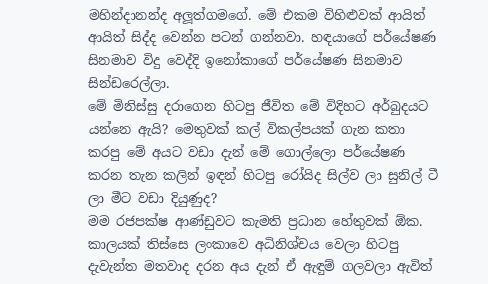මහින්දානන්ද අලූත්ගමගේ. මේ එකම විහිළුවක් ආයිත් ආයිත් සිද්ද වෙන්න පටන් ගන්නවා. හඳයාගේ පර්යේෂණ සිනමාව විදු වෙද්දි ඉනෝකාගේ පර්යේෂණ සිනමාව සින්ඩරෙල්ලා.
මේ මිනිස්සු දරාගෙන හිටපු ජීවිත මේ විදිහට අර්බුදයට යන්නෙ ඇයි? මෙතුවක් කල් විකල්පයක් ගැන කතා කරපු මේ අයට වඩා දැන් මේ ගොල්ලො පර්යේෂණ කරන තැන කලින් ඉඳන් හිටපු රෝයිද සිල්ව ලා සුනිල් ටී ලා මීට වඩා දියුණුද?
මම රජපක්ෂ ආණ්ඩුවට කැමති ප්‍රධාන හේතුවක් ඕක. කාලයක් තිස්සෙ ලංකාවෙ අධිනිශ්චය වෙලා හිටපු දැවැන්ත මතවාද දරන අය දැන් ඒ ඇඳුම් ගලවලා ඇවිත්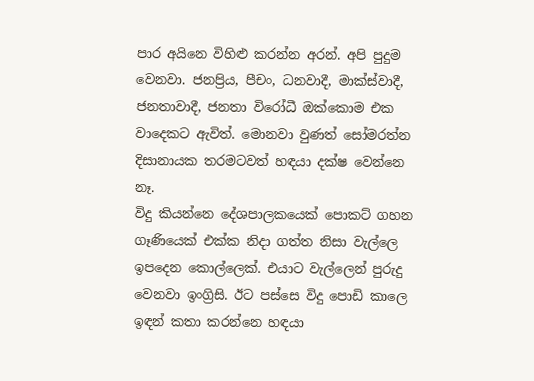පාර අයිනෙ විහිළු කරන්න අරන්. අපි පුදුම වෙනවා. ජනප්‍රිය, පීචං, ධනවාදී, මාක්ස්වාදී, ජනතාවාදී, ජනතා විරෝධී ඔක්කොම එක වාදෙකට ඇවිත්. මොනවා වුණත් සෝමරත්න දිසානායක තරමටවත් හඳයා දක්ෂ වෙන්නෙ නෑ.
විදු කියන්නෙ දේශපාලකයෙක් පොකට් ගහන ගෑණියෙක් එක්ක නිදා ගත්ත නිසා වැල්ලෙ ඉපදෙන කොල්ලෙක්. එයාට වැල්ලෙන් පුරුදු වෙනවා ඉංග්‍රිසි. ඊට පස්සෙ විදු පොඩි කාලෙ ඉඳන් කතා කරන්නෙ හඳයා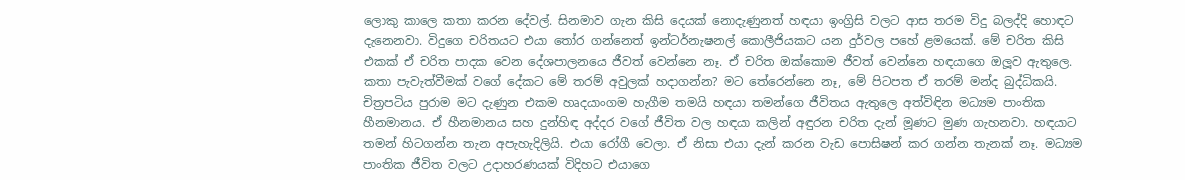ලොකු කාලෙ කතා කරන දේවල්. සිනමාව ගැන කිසි දෙයක් නොදැණුනත් හඳයා ඉංග්‍රිසි වලට ආස තරම විදු බලද්දි හොඳට දැනෙනවා. විදුගෙ චරිතයට එයා තෝර ගන්නෙත් ඉන්ටර්නැෂනල් කොලීජියකට යන දුර්වල පහේ ළමයෙක්. මේ චරිත කිසි එකක් ඒ චරිත පාදක වෙන දේශපාලනයෙ ජීවත් වෙන්නෙ නෑ. ඒ චරිත ඔක්කොම ජීවත් වෙන්නෙ හඳයාගෙ ඔලූව ඇතුලෙ. කතා පැවැත්වීමක් වගේ දේකට මේ තරම් අවුලක් හදාගන්න? මට තේරෙන්නෙ නෑ, මේ පිටපත ඒ තරම් මන්ද බුද්ධිකයි. චිත්‍රපටිය පුරාම මට දැණුන එකම හෘදයාංගම හැගීම තමයි හඳයා තමන්ගෙ ජීවිතය ඇතුලෙ අත්විඳින මධ්‍යම පාංතික හීනමානය. ඒ හීනමානය සහ දුන්හිඳ අද්දර වගේ ජීවිත වල හඳයා කලින් අඳුරන චරිත දැන් මූණට මුණ ගැහනවා. හඳයාට තමන් හිටගන්න තැන අපැහැදිලියි. එයා රෝගී වෙලා. ඒ නිසා එයා දැන් කරන වැඩ පොසිෂන් කර ගන්න තැනක් නෑ. මධ්‍යම පාංතික ජීවිත වලට උදාහරණයක් විදිහට එයාගෙ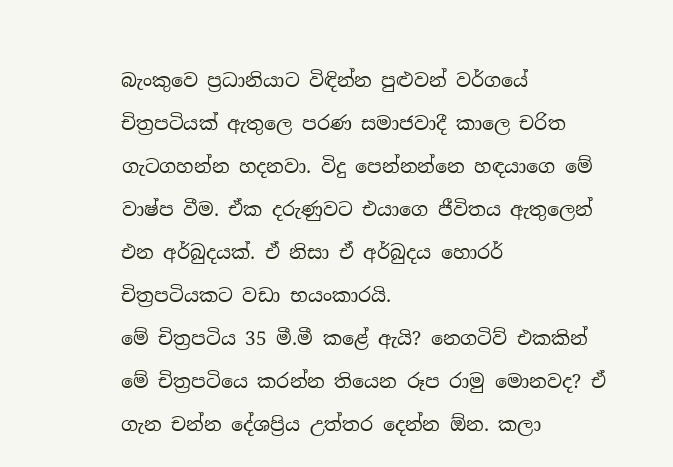බැංකුවෙ ප්‍රධානියාට විඳින්න පුළුවන් වර්ගයේ චිත්‍රපටියක් ඇතුලෙ පරණ සමාජවාදී කාලෙ චරිත ගැටගහන්න හදනවා. විදු පෙන්නන්නෙ හඳයාගෙ මේ වාෂ්ප වීම. ඒක දරුණුවට එයාගෙ ජීවිතය ඇතුලෙන් එන අර්බුදයක්. ඒ නිසා ඒ අර්බුදය හොරර් චිත්‍රපටියකට වඩා භයංකාරයි.
මේ චිත්‍රපටිය 35 මී.මී කළේ ඇයි? නෙගටිව් එකකින් මේ චිත්‍රපටියෙ කරන්න තියෙන රූප රාමු මොනවද? ඒ ගැන චන්න දේශප්‍රිය උත්තර දෙන්න ඕන. කලා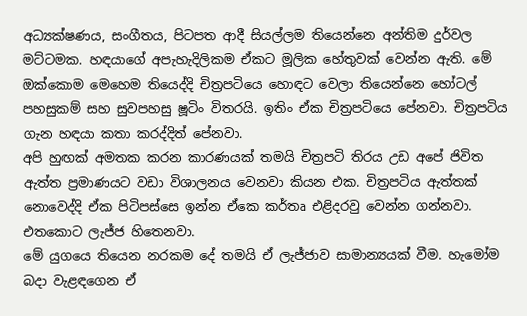අධ්‍යක්ෂණය, සංගීතය, පිටපත ආදී සියල්ලම තියෙන්නෙ අන්තිම දුර්වල මට්ටමක. හඳයාගේ අපැහැදිලිකම ඒකට මූලික හේතුවක් වෙන්න ඇති. මේ ඔක්කොම මෙහෙම තියෙද්දි චිත්‍රපටියෙ හොඳට වෙලා තියෙන්නෙ හෝටල් පහසුකම් සහ සුවපහසු ෂූටිං විතරයි. ඉතිං ඒක චිත්‍රපටියෙ පේනවා. චිත්‍රපටිය ගැන හඳයා කතා කරද්දිත් පේනවා.
අපි හුඟක් අමතක කරන කාරණයක් තමයි චිත්‍රපටි තිරය උඩ අපේ ජිවිත ඇත්ත ප්‍රමාණයට වඩා විශාලනය වෙනවා කියන එක. චිත්‍රපටිය ඇත්තක් නොවෙද්දි ඒක පිටිපස්සෙ ඉන්න ඒකෙ කර්තෘ එළිදරවු වෙන්න ගන්නවා. එතකොට ලැජ්ජ හිතෙනවා.
මේ යුගයෙ තියෙන නරකම දේ තමයි ඒ ලැජ්ජාව සාමාන්‍යයක් වීම. හැමෝම බදා වැළඳගෙන ඒ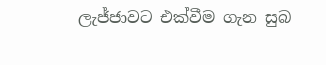ලැජ්ජාවට එක්වීම ගැන සුබ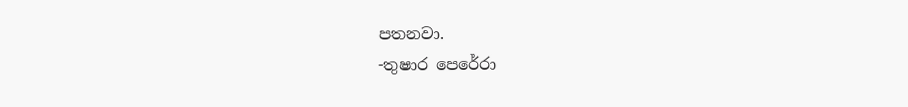පතනවා.
-තුෂාර පෙරේරා